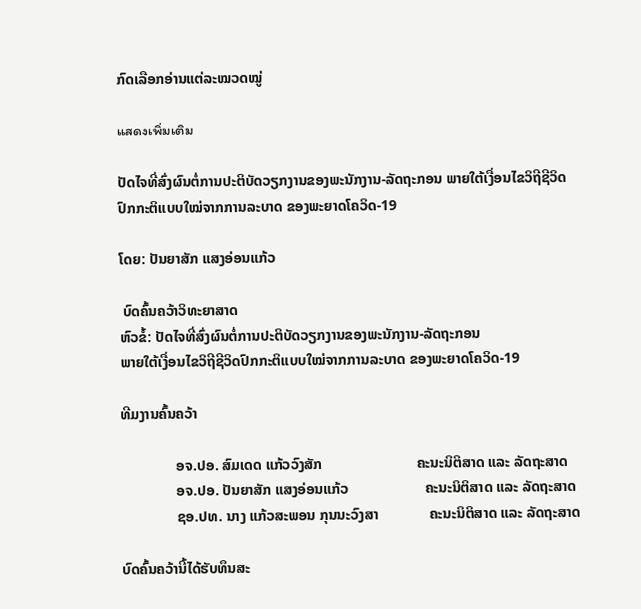ກົດເລືອກອ່ານແຕ່ລະໝວດໝູ່

แสดงเพิ่มเติม

ປັດໄຈທີ່ສົ່ງຜົນຕໍ່ການປະຕິບັດວຽກງານຂອງພະນັກງານ-ລັດຖະກອນ ພາຍໃຕ້ເງື່ອນໄຂວິຖີຊີວິດປົກກະຕິແບບໃໝ່ຈາກການລະບາດ ຂອງພະຍາດໂຄວິດ-19

ໂດຍ: ປັນຍາສັກ ແສງອ່ອນແກ້ວ

 ບົດຄົ້ນຄວ້າວິທະຍາສາດ
ຫົວຂໍ້: ປັດໄຈທີ່ສົ່ງຜົນຕໍ່ການປະຕິບັດວຽກງານຂອງພະນັກງານ-ລັດຖະກອນ
ພາຍໃຕ້ເງື່ອນໄຂວິຖີຊີວິດປົກກະຕິແບບໃໝ່ຈາກການລະບາດ ຂອງພະຍາດໂຄວິດ-19

ທີມງານຄົ້ນຄວ້າ

               ອຈ.ປອ. ສົມເດດ ແກ້ວວົງສັກ                          ຄະນະນິຕິສາດ ແລະ ລັດຖະສາດ
               ອຈ.ປອ. ປັນຍາສັກ ແສງອ່ອນແກ້ວ                     ຄະນະນິຕິສາດ ແລະ ລັດຖະສາດ
               ຊອ.ປທ. ນາງ ແກ້ວສະພອນ ກຸນນະວົງສາ              ຄະນະນິຕິສາດ ແລະ ລັດຖະສາດ

ບົດຄົ້ນຄວ້ານີ້ໄດ້ຮັບທຶນສະ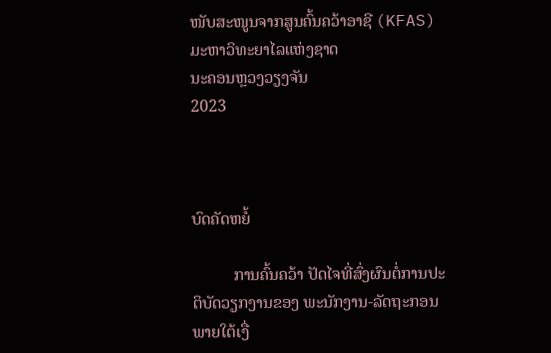ໜັບສະໜູນຈາກສູນຄົ້ນຄວ້າອາຊີ (KFAS)
ມະຫາວິທະຍາໄລແຫ່ງຊາດ
ນະຄອນຫຼວງວຽງຈັນ
2023



ບົດຄັດຫຍໍ້

          ການຄົ້ນຄວ້າ ປັດໄຈທີ່ສົ່ງຜົນຕໍ່ການປະຕິບັດວຽກງານຂອງ ພະນັກງານ-ລັດຖະກອນ ພາຍໃຕ້ເງື່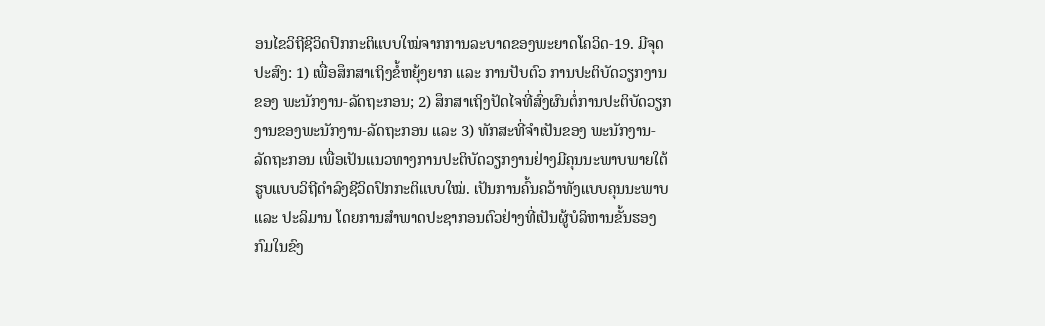ອນໄຂວິຖີຊີວິດປົກກະຕິແບບໃໝ່ຈາກການລະບາດຂອງພະຍາດໂຄວິດ-19. ມີຈຸດປະສົງ: 1) ເພື່ອສຶກສາເຖິງຂໍ້ຫຍຸ້ງຍາກ ແລະ ການປັບຕົວ ການປະຕິບັດວຽກງານຂອງ ພະນັກງານ-ລັດຖະກອນ; 2) ສຶກສາເຖິງປັດໄຈທີ່ສົ່ງຜົນຕໍ່ການປະຕິບັດວຽກງານຂອງພະນັກງານ-ລັດຖະກອນ ແລະ 3) ທັກສະທີ່ຈຳເປັນຂອງ ພະນັກງານ-ລັດຖະກອນ ເພື່ອເປັນແນວທາງການປະຕິບັດວຽກງານຢ່າງມີຄຸນນະພາບພາຍໃຕ້ຮູບແບບວິຖີດຳລົງຊີວິດປົກກະຕິແບບໃໝ່. ເປັນການຄົ້ນຄວ້າທັງແບບຄຸນນະພາບ ແລະ ປະລິມານ ໂດຍການສຳພາດປະຊາກອນຕົວຢ່າງທີ່ເປັນຜູ້ບໍລິຫານຂັ້ນຮອງກົມໃນຂົງ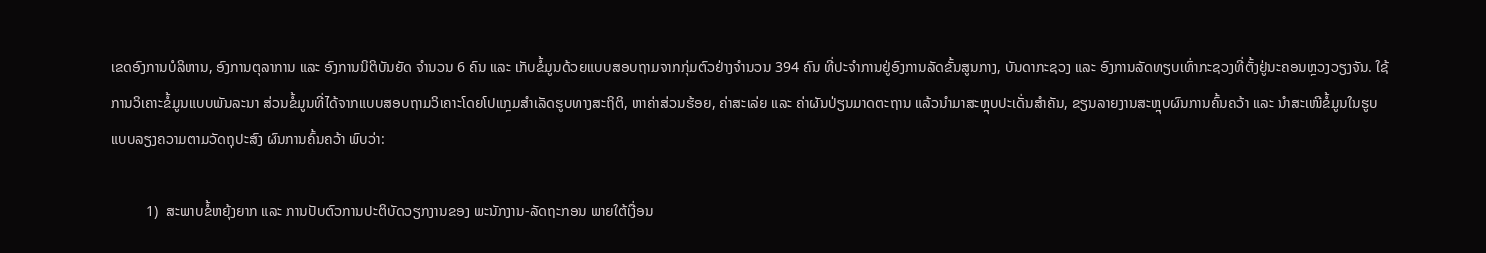ເຂດອົງການບໍລິຫານ, ອົງການຕຸລາການ ແລະ ອົງການນິຕິບັນຍັດ ຈຳນວນ 6 ຄົນ ແລະ ເກັບຂໍ້ມູນດ້ວຍແບບສອບຖາມຈາກກຸ່ມຕົວຢ່າງຈຳນວນ 394 ຄົນ ທີ່ປະຈຳການຢູ່ອົງການລັດຂັ້ນສູນກາງ, ບັນດາກະຊວງ ແລະ ອົງການລັດທຽບເທົ່າກະຊວງທີ່ຕັ້ງຢູ່ນະຄອນຫຼວງວຽງຈັນ. ໃຊ້ການວິເຄາະຂໍ້ມູນແບບພັນລະນາ ສ່ວນຂໍ້ມູນທີ່ໄດ້ຈາກແບບສອບຖາມວິເຄາະໂດຍໂປແກຼມສໍາເລັດຮູບທາງສະຖິຕິ, ຫາຄ່າສ່ວນຮ້ອຍ, ຄ່າສະເລ່ຍ ແລະ ຄ່າຜັນປ່ຽນມາດຕະຖານ ແລ້ວນຳມາສະຫຼຸບປະເດັ່ນສຳຄັນ, ຂຽນລາຍງານສະຫຼຸບຜົນການຄົ້ນຄວ້າ ແລະ ນຳສະເໜີຂໍ້ມູນໃນຮູບແບບລຽງຄວາມຕາມວັດຖຸປະສົງ ຜົນການຄົ້ນຄວ້າ ພົບວ່າ:

          1)  ສະພາບຂໍ້ຫຍຸ້ງຍາກ ແລະ ການປັບຕົວການປະຕິບັດວຽກງານຂອງ ພະນັກງານ-ລັດຖະກອນ ພາຍໃຕ້ເງື່ອນ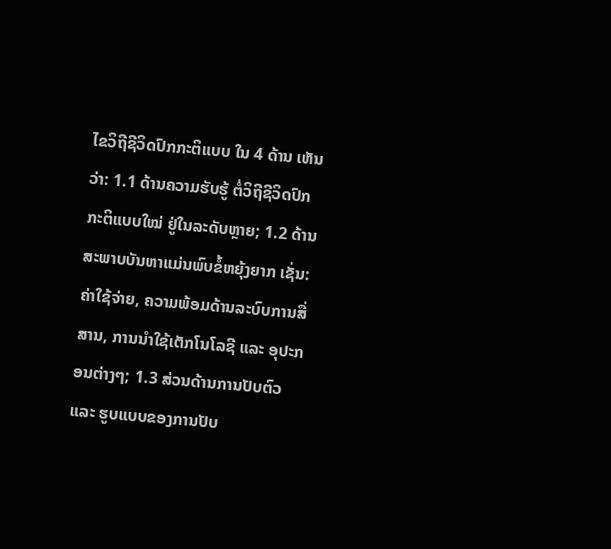ໄຂວິຖີຊີວິດປົກກະຕິແບບ ໃນ 4 ດ້ານ ເຫັນວ່າ: 1.1 ດ້ານຄວາມຮັບຮູ້ ຕໍ່ວິຖີຊີວິດປົກກະຕິແບບໃໝ່ ຢູ່ໃນລະດັບຫຼາຍ; 1.2 ດ້ານສະພາບບັນຫາແມ່ນພົບຂໍ້ຫຍຸ້ງຍາກ ເຊັ່ນ: ຄ່າໃຊ້ຈ່າຍ, ຄວາມພ້ອມດ້ານລະບົບການສື່ສານ, ການນຳໃຊ້ເຕັກໂນໂລຊີ ແລະ ອຸປະກອນຕ່າງໆ; 1.3 ສ່ວນດ້ານການປັບຕົວ ແລະ ຮູບແບບຂອງການປັບ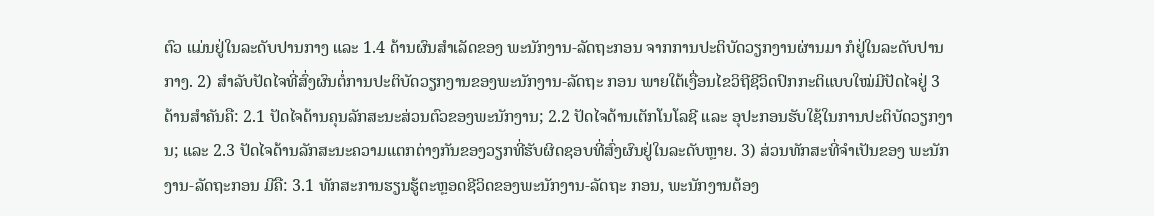ຕົວ ແມ່ນຢູ່ໃນລະດັບປານກາງ ແລະ 1.4 ດ້ານຜົນສຳເລັດຂອງ ພະນັກງານ-ລັດຖະກອນ ຈາກການປະຕິບັດວຽກງານຜ່ານມາ ກໍຢູ່ໃນລະດັບປານກາງ. 2) ສຳລັບປັດໄຈທີ່ສົ່ງຜົນຕໍ່ການປະຕິບັດວຽກງານຂອງພະນັກງານ-ລັດຖະ ກອນ ພາຍໃຕ້ເງື່ອນໄຂວິຖີຊີວິດປົກກະຕິແບບໃໝ່ມີປັດໄຈຢູ່ 3 ດ້ານສຳຄັນຄື: 2.1 ປັດໄຈດ້ານຄຸນລັກສະນະສ່ວນຕົວຂອງພະນັກງານ; 2.2 ປັດໄຈດ້ານເຕັກໂນໂລຊີ ແລະ ອຸປະກອນຮັບໃຊ້ໃນການປະຕິບັດວຽກງານ; ແລະ 2.3 ປັດໄຈດ້ານລັກສະນະຄວາມແຕກຕ່າງກັນຂອງວຽກທີ່ຮັບຜິດຊອບທີ່ສົ່ງຜົນຢູ່ໃນລະດັບຫຼາຍ. 3) ສ່ວນທັກສະທີ່ຈຳເປັນຂອງ ພະນັກງານ-ລັດຖະກອນ ມີຄື: 3.1 ທັກສະການຮຽນຮູ້ຕະຫຼອດຊີວິດຂອງພະນັກງານ-ລັດຖະ ກອນ, ພະນັກງານຕ້ອງ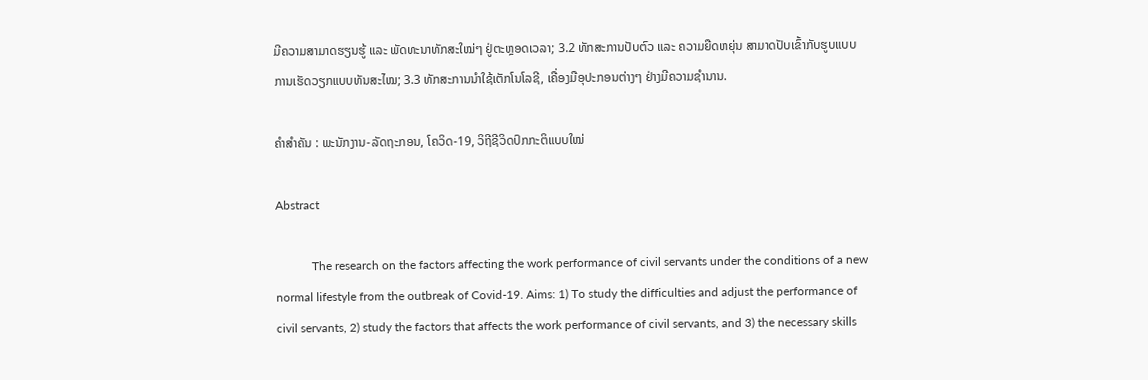ມີຄວາມສາມາດຮຽນຮູ້ ແລະ ພັດທະນາທັກສະໃໝ່ໆ ຢູ່ຕະຫຼອດເວລາ; 3.2 ທັກສະການປັບຕົວ ແລະ ຄວາມຍືດຫຍຸ່ນ ສາມາດປັບເຂົ້າກັບຮູບແບບການເຮັດວຽກແບບທັນສະໄໝ; 3.3 ທັກສະການນໍາໃຊ້ເຕັກໂນໂລຊີ, ເຄື່ອງມືອຸປະກອນຕ່າງໆ ຢ່າງມີຄວາມຊຳນານ.

ຄຳສຳຄັນ : ພະນັກງານ-ລັດຖະກອນ, ໂຄວິດ-19, ວິຖີຊີວິດປົກກະຕິແບບໃໝ່

Abstract

            The research on the factors affecting the work performance of civil servants under the conditions of a new normal lifestyle from the outbreak of Covid-19. Aims: 1) To study the difficulties and adjust the performance of civil servants, 2) study the factors that affects the work performance of civil servants, and 3) the necessary skills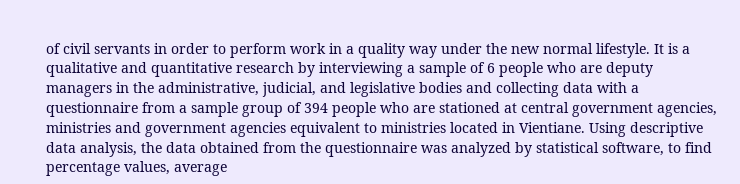of civil servants in order to perform work in a quality way under the new normal lifestyle. It is a qualitative and quantitative research by interviewing a sample of 6 people who are deputy managers in the administrative, judicial, and legislative bodies and collecting data with a questionnaire from a sample group of 394 people who are stationed at central government agencies, ministries and government agencies equivalent to ministries located in Vientiane. Using descriptive data analysis, the data obtained from the questionnaire was analyzed by statistical software, to find percentage values, average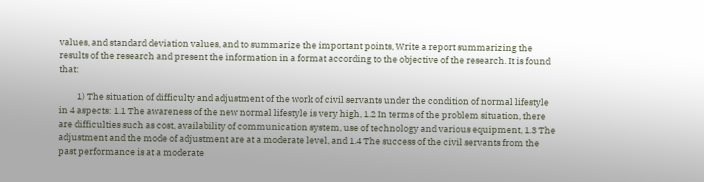values, and standard deviation values, and to summarize the important points, Write a report summarizing the results of the research and present the information in a format according to the objective of the research. It is found that:

         1) The situation of difficulty and adjustment of the work of civil servants under the condition of normal lifestyle in 4 aspects: 1.1 The awareness of the new normal lifestyle is very high, 1.2 In terms of the problem situation, there are difficulties such as cost, availability of communication system, use of technology and various equipment, 1.3 The adjustment and the mode of adjustment are at a moderate level, and 1.4 The success of the civil servants from the past performance is at a moderate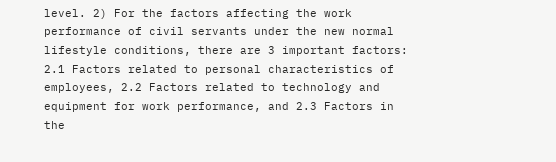level. 2) For the factors affecting the work performance of civil servants under the new normal lifestyle conditions, there are 3 important factors: 2.1 Factors related to personal characteristics of employees, 2.2 Factors related to technology and equipment for work performance, and 2.3 Factors in the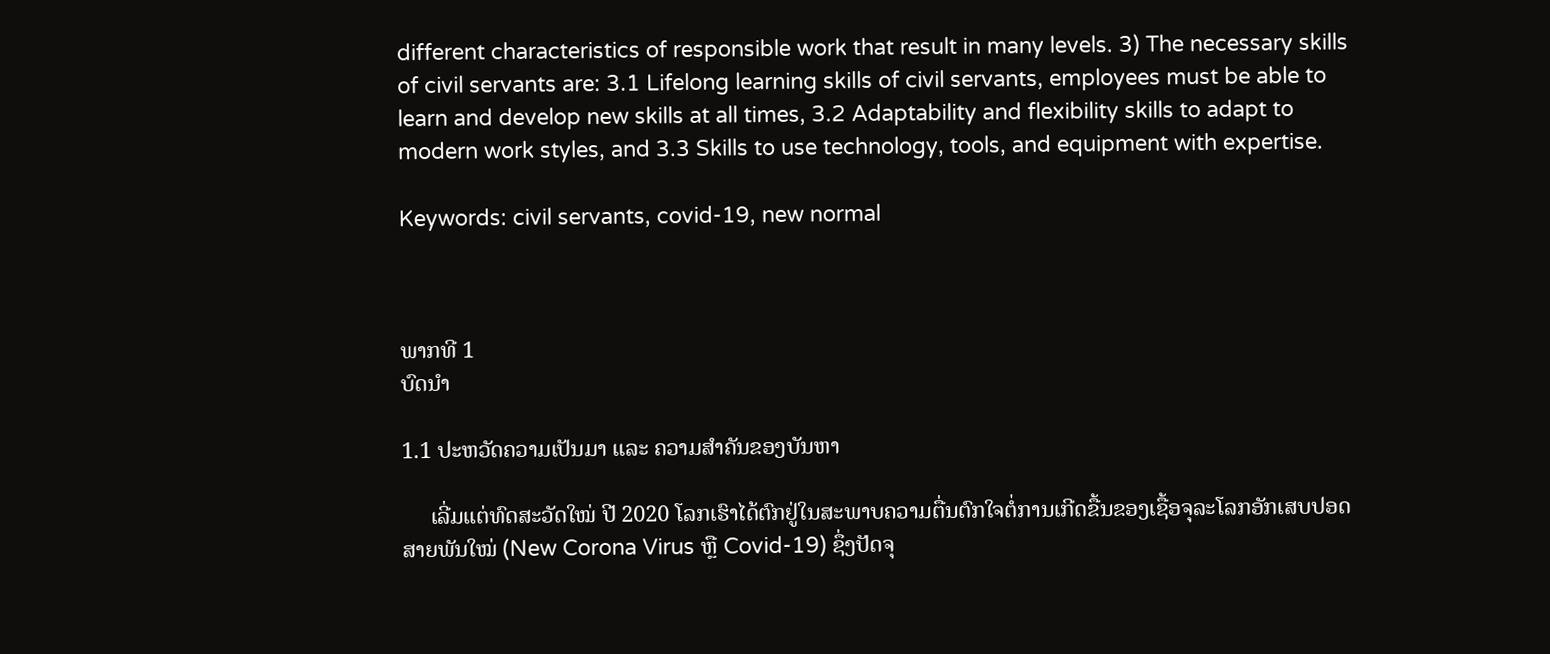different characteristics of responsible work that result in many levels. 3) The necessary skills of civil servants are: 3.1 Lifelong learning skills of civil servants, employees must be able to learn and develop new skills at all times, 3.2 Adaptability and flexibility skills to adapt to modern work styles, and 3.3 Skills to use technology, tools, and equipment with expertise.

Keywords: civil servants, covid-19, new normal



ພາກທີ 1
ບົດນຳ

1.1 ປະຫວັດຄວາມເປັນມາ ແລະ ຄວາມສຳຄັນຂອງບັນຫາ

     ເລີ່ມແຕ່ທົດສະວັດໃໝ່ ປີ 2020 ໂລກເຮົາໄດ້ຕົກຢູ່ໃນສະພາບຄວາມຕື່ນຕົກໃຈຕໍ່ການເກີດຂື້ນຂອງເຊື້ອຈຸລະໂລກອັກເສບປອດສາຍພັນໃໝ່ (New Corona Virus ຫຼື Covid-19) ຊຶ່ງປັດຈຸ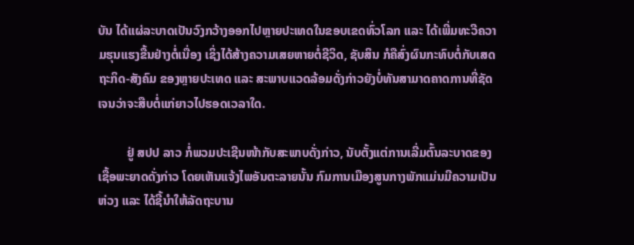ບັນ ໄດ້ແຜ່ລະບາດເປັນວົງກວ້າງອອກໄປຫຼາຍປະເທດໃນຂອບເຂດທົ່ວໂລກ ແລະ ໄດ້ເພີ່ມທະວີຄວາມຮຸນແຮງຂື້ນຢ່າງຕໍ່ເນື່ອງ ເຊິ່ງໄດ້ສ້າງຄວາມເສຍຫາຍຕໍ່ຊີວິດ, ຊັບສິນ ກໍຄືສົ່ງຜົນກະທົບຕໍ່ກັບເສດຖະກິດ-ສັງຄົມ ຂອງຫຼາຍປະເທດ ແລະ ສະພາບແວດລ້ອມດັ່ງກ່າວຍັງບໍ່ທັນສາມາດຄາດການທີ່ຊັດເຈນວ່າຈະສືບຕໍ່ແກ່ຍາວໄປຮອດເວລາໃດ.

         ຢູ່ ສປປ ລາວ ກໍ່ພວມປະເຊີນໜ້າກັບສະພາບດັ່ງກ່າວ, ນັບຕັ້ງແຕ່ການເລີ່ມຕົ້ນລະບາດຂອງ ເຊື້ອພະຍາດດັ່ງກ່າວ ໂດຍເຫັນແຈ້ງໄພອັນຕະລາຍນັ້ນ ກົມການເມືອງສູນກາງພັກແມ່ນມີຄວາມເປັນຫ່ວງ ແລະ ໄດ້ຊີ້ນຳໃຫ້ລັດຖະບານ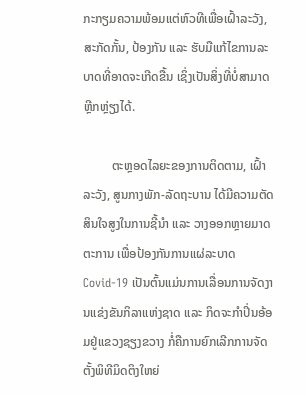ກະກຽມຄວາມພ້ອມແຕ່ຫົວທີເພື່ອເຝົ້າລະວັງ, ສະກັດກັ້ນ, ປ້ອງກັນ ແລະ ຮັບມືແກ້ໄຂການລະ ບາດທີ່ອາດຈະເກີດຂື້ນ ເຊິ່ງເປັນສິ່ງທີ່ບໍ່ສາມາດຫຼີກຫຼ່ຽງໄດ້.

         ຕະຫຼອດໄລຍະຂອງການຕິດຕາມ, ເຝົ້າລະວັງ, ສູນກາງພັກ-ລັດຖະບານ ໄດ້ມີຄວາມຕັດສິນໃຈສູງໃນການຊີ້ນຳ ແລະ ວາງອອກຫຼາຍມາດຕະການ ເພື່ອປ້ອງກັນການແຜ່ລະບາດ Covid-19 ເປັນຕົ້ນແມ່ນການເລື່ອນການຈັດງານແຂ່ງຂັນກິລາແຫ່ງຊາດ ແລະ ກິດຈະກຳປິ່ນອ້ອມຢູ່ແຂວງຊຽງຂວາງ ກໍ່ຄືການຍົກເລີກການຈັດຕັ້ງພິທີມິດຕິງໃຫຍ່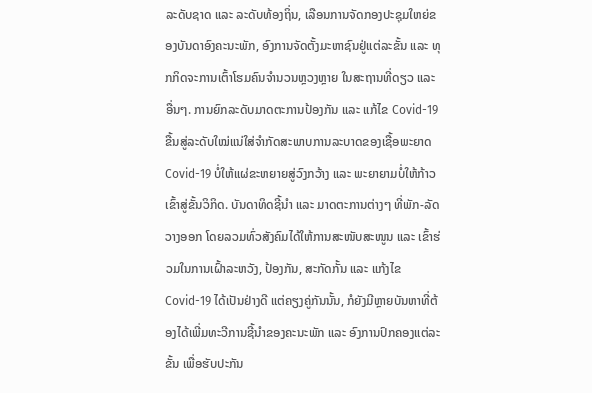ລະດັບຊາດ ແລະ ລະດັບທ້ອງຖິ່ນ, ເລືອນການຈັດກອງປະຊຸມໃຫຍ່ຂອງບັນດາອົງຄະນະພັກ, ອົງການຈັດຕັ້ງມະຫາຊົນຢູ່ແຕ່ລະຂັ້ນ ແລະ ທຸກກິດຈະການເຕົ້າໂຮມຄົນຈຳນວນຫຼວງຫຼາຍ ໃນສະຖານທີ່ດຽວ ແລະ ອື່ນໆ. ການຍົກລະດັບມາດຕະການປ້ອງກັນ ແລະ ແກ້ໄຂ Covid-19 ຂື້ນສູ່ລະດັບໃໝ່ແນ່ໃສ່ຈຳກັດສະພາບການລະບາດຂອງເຊື້ອພະຍາດ Covid-19 ບໍ່ໃຫ້ແຜ່ຂະຫຍາຍສູ່ວົງກວ້າງ ແລະ ພະຍາຍາມບໍ່ໃຫ້ກ້າວເຂົ້າສູ່ຂັ້ນວິກິດ. ບັນດາທິດຊີ້ນຳ ແລະ ມາດຕະການຕ່າງໆ ທີ່ພັກ-ລັດວາງອອກ ໂດຍລວມທົ່ວສັງຄົມໄດ້ໃຫ້ການສະໜັບສະໜູນ ແລະ ເຂົ້າຮ່ວມໃນການເຝົ້າລະຫວັງ, ປ້ອງກັນ, ສະກັດກັ້ນ ແລະ ແກ້ງໄຂ Covid-19 ໄດ້ເປັນຢ່າງດີ ແຕ່ຄຽງຄູ່ກັນນັ້ນ, ກໍຍັງມີຫຼາຍບັນຫາທີ່ຕ້ອງໄດ້ເພີ່ມທະວີການຊີ້ນຳຂອງຄະນະພັກ ແລະ ອົງການປົກຄອງແຕ່ລະຂັ້ນ ເພື່ອຮັບປະກັນ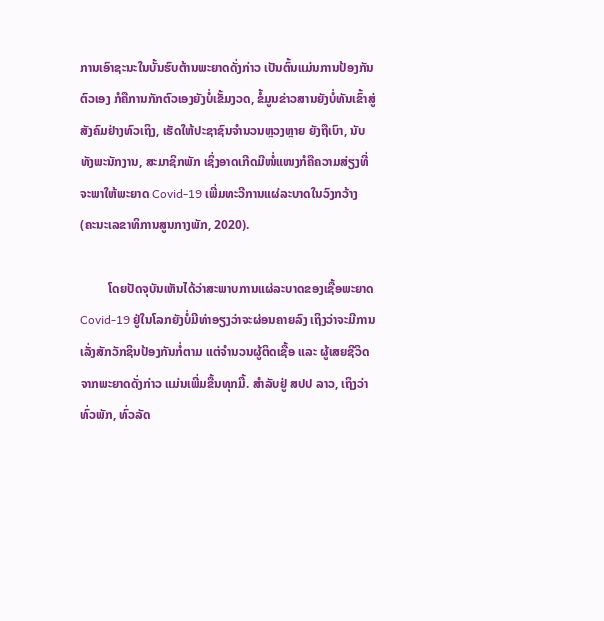ການເອົາຊະນະໃນບັ້ນຮົບຕ້ານພະຍາດດັ່ງກ່າວ ເປັນຕົ້ນແມ່ນການປ້ອງກັນຕົວເອງ ກໍຄືການກັກຕົວເອງຍັງບໍ່ເຂັ້ມງວດ, ຂໍ້ມູນຂ່າວສານຍັງບໍ່ທັນເຂົ້າສູ່ສັງຄົມຢ່າງທົວເຖິງ, ເຮັດໃຫ້ປະຊາຊົນຈຳນວນຫຼວງຫຼາຍ ຍັງຖືເບົາ, ນັບທັງພະນັກງານ, ສະມາຊິກພັກ ເຊິ່ງອາດເກີດມີໜໍ່ແໜງກໍຄືຄວາມສ່ຽງທີ່ຈະພາໃຫ້ພະຍາດ Covid-19 ເພີ່ມທະວີການແຜ່ລະບາດໃນວົງກວ້າງ (ຄະນະເລຂາທິການສູນກາງພັກ, 2020).

         ໂດຍປັດຈຸບັນເຫັນໄດ້ວ່າສະພາບການແຜ່ລະບາດຂອງເຊື້ອພະຍາດ Covid-19 ຢູ່ໃນໂລກຍັງບໍ່ມີທ່າອຽງວ່າຈະຜ່ອນຄາຍລົງ ເຖິງວ່າຈະມີການເລັ່ງສັກວັກຊິນປ້ອງກັນກໍ່ຕາມ ແຕ່ຈຳນວນຜູ້ຕິດເຊື້ອ ແລະ ຜູ້ເສຍຊີວິດຈາກພະຍາດດັ່ງກ່າວ ແມ່ນເພີ່ມຂື້ນທຸກມື້. ສຳລັບຢູ່ ສປປ ລາວ, ເຖິງວ່າທົ່ວພັກ, ທົ່ວລັດ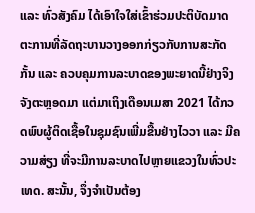ແລະ ທົ່ວສັງຄົມ ໄດ້ເອົາໃຈໃສ່ເຂົ້າຮ່ວມປະຕິບັດມາດຕະການທີ່ລັດຖະບານວາງອອກກ່ຽວກັບການສະກັດກັ້ນ ແລະ ຄວບຄຸມການລະບາດຂອງພະຍາດນີ້ຢ່າງຈິງຈັງຕະຫຼອດມາ ແຕ່ມາເຖິງເດືອນເມສາ 2021 ໄດ້ກວດພົບຜູ້ຕິດເຊື້ອໃນຊຸມຊົນເພີ່ມຂື້ນຢ່າງໄວວາ ແລະ ມີຄວາມສ່ຽງ ທີ່ຈະມີການລະບາດໄປຫຼາຍແຂວງໃນທົ່ວປະເທດ. ສະນັ້ນ, ຈຶ່ງຈຳເປັນຕ້ອງ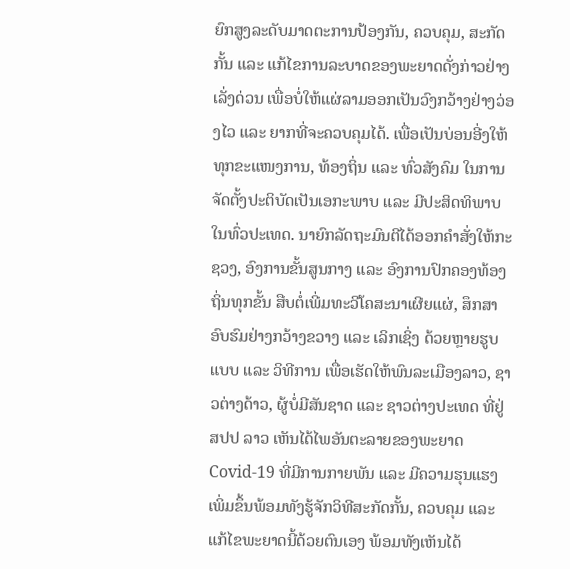ຍົກສູງລະດັບມາດຕະການປ້ອງກັນ, ຄວບຄຸມ, ສະກັດກັ້ນ ແລະ ແກ້ໄຂການລະບາດຂອງພະຍາດດັ່ງກ່າວຢ່າງເລັ່ງດ່ວນ ເພື່ອບໍ່ໃຫ້ແຜ່ລາມອອກເປັນວົງກວ້າງຢ່າງວ່ອງໄວ ແລະ ຍາກທີ່ຈະຄວບຄຸມໄດ້. ເພື່ອເປັນບ່ອນອີ່ງໃຫ້ທຸກຂະແໜງການ, ທ້ອງຖິ່ນ ແລະ ທົ່ວສັງຄົມ ໃນການຈັດຕັ້ງປະຕິບັດເປັນເອກະພາບ ແລະ ມີປະສິດທິພາບໃນທົ່ວປະເທດ. ນາຍົກລັດຖະມົນຕີໄດ້ອອກຄຳສັ່ງໃຫ້ກະຊວງ, ອົງການຂັ້ນສູນກາງ ແລະ ອົງການປົກຄອງທ້ອງຖິ່ນທຸກຂັ້ນ ສືບຕໍ່ເພີ່ມທະວີໂຄສະນາເຜີຍແຜ່, ສຶກສາອົບຮົມຢ່າງກວ້າງຂວາງ ແລະ ເລິກເຊິ່ງ ດ້ວຍຫຼາຍຮູບແບບ ແລະ ວິທີການ ເພື່ອເຮັດໃຫ້ພົນລະເມືອງລາວ, ຊາວຕ່າງດ້າວ, ຜູ້ບໍ່ມີສັນຊາດ ແລະ ຊາວຕ່າງປະເທດ ທີ່ຢູ່ ສປປ ລາວ ເຫັນໄດ້ໄພອັນຕະລາຍຂອງພະຍາດ Covid-19 ທີ່ມີການກາຍພັນ ແລະ ມີຄວາມຮຸນແຮງເພິ່ມຂຶ້ນພ້ອມທັງຮູ້ຈັກວິທີສະກັດກັ້ນ, ຄວບຄຸມ ແລະ ແກ້ໄຂພະຍາດນີ້ດ້ວຍຕົນເອງ ພ້ອມທັງເຫັນໄດ້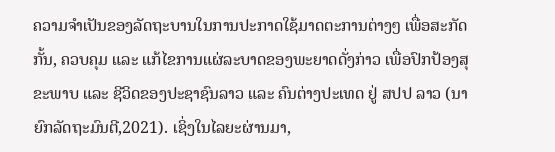ຄວາມຈຳເປັນຂອງລັດຖະບານໃນການປະກາດໃຊ້ມາດຕະການຕ່າງໆ ເພື່ອສະກັດກັ້ນ, ຄວບຄຸມ ແລະ ແກ້ໄຂການແຜ່ລະບາດຂອງພະຍາດດັ່ງກ່າວ ເພື່ອປົກປ້ອງສຸຂະພາບ ແລະ ຊີວິດຂອງປະຊາຊົນລາວ ແລະ ຄົນຕ່າງປະເທດ ຢູ່ ສປປ ລາວ (ນາຍົກລັດຖະມົນຕີ,2021). ເຊິ່ງໃນໄລຍະຜ່ານມາ,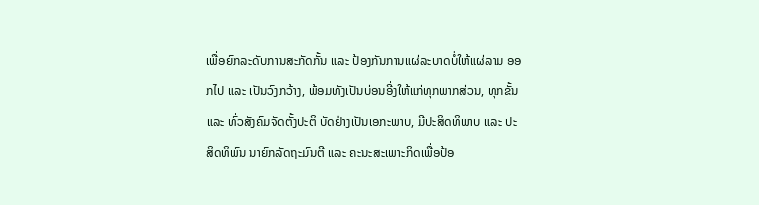ເພື່ອຍົກລະດັບການສະກັດກັ້ນ ແລະ ປ້ອງກັນການແຜ່ລະບາດບໍ່ໃຫ້ແຜ່ລາມ ອອກໄປ ແລະ ເປັນວົງກວ້າງ, ພ້ອມທັງເປັນບ່ອນອີ່ງໃຫ້ແກ່ທຸກພາກສ່ວນ, ທຸກຂັ້ນ ແລະ ທົ່ວສັງຄົມຈັດຕັ້ງປະຕິ ບັດຢ່າງເປັນເອກະພາບ, ມີປະສິດທິພາບ ແລະ ປະສິດທິພົນ ນາຍົກລັດຖະມົນຕີ ແລະ ຄະນະສະເພາະກິດເພື່ອປ້ອ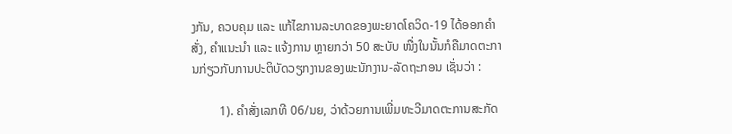ງກັນ, ຄວບຄຸມ ແລະ ແກ້ໄຂການລະບາດຂອງພະຍາດໂຄວິດ-19 ໄດ້ອອກຄຳສັ່ງ, ຄຳແນະນຳ ແລະ ແຈ້ງການ ຫຼາຍກວ່າ 50 ສະບັບ ໜື່ງໃນນັ້ນກໍຄືມາດຕະການກ່ຽວກັບການປະຕິບັດວຽກງານຂອງພະນັກງານ-ລັດຖະກອນ ເຊັ່ນວ່າ :

         1). ຄຳສັ່ງເລກທີ 06/ນຍ, ວ່າດ້ວຍການເພີ່ມທະວີມາດຕະການສະກັດ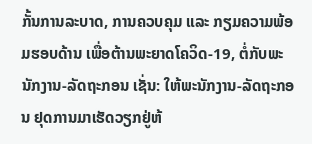ກັ້ນການລະບາດ, ການຄວບຄຸມ ແລະ ກຽມຄວາມພ້ອມຮອບດ້ານ ເພື່ອຕ້ານພະຍາດໂຄວິດ-19, ຕໍ່ກັບພະນັກງານ-ລັດຖະກອນ ເຊັ່ນ: ໃຫ້ພະນັກງານ-ລັດຖະກອນ ຢຸດການມາເຮັດວຽກຢູ່ຫ້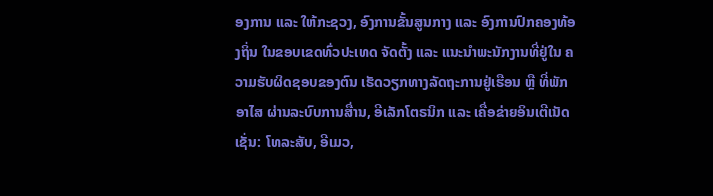ອງການ ແລະ ໃຫ້ກະຊວງ, ອົງການຂັ້ນສູນກາງ ແລະ ອົງການປົກຄອງທ້ອງຖິ່ນ ໃນຂອບເຂດທົ່ວປະເທດ ຈັດຕັ້ງ ແລະ ແນະນຳພະນັກງານທີ່ຢູ່ໃນ ຄວາມຮັບຜິດຊອບຂອງຕົນ ເຮັດວຽກທາງລັດຖະການຢູ່ເຮືອນ ຫຼື ທີ່ພັກອາໄສ ຜ່ານລະບົບການສື່ານ, ອີເລັກໂຕຣນິກ ແລະ ເຄື່ອຂ່າຍອິນເຕີເນັດ ເຊັ່ນ: ໂທລະສັບ, ອີເມວ,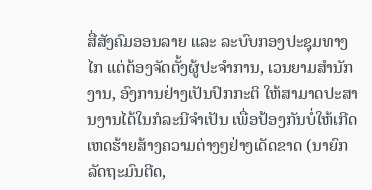ສື່ສັງຄົມອອນລາຍ ແລະ ລະບົບກອງປະຊຸມທາງໄກ ແຕ່ຕ້ອງຈັດຕັ້ງຜູ້ປະຈຳການ, ເວນຍາມສຳນັກງານ, ອົງການຢ່າງເປັນປົກກະຕິ ໃຫ້ສາມາດປະສານງານໄດ້ໃນກໍລະນີຈຳເປັນ ເພື່ອປ້ອງກັນບໍ່ໃຫ້ເກີດເຫດຮ້າຍສ້າງຄວາມຕ່າງໆຢ່າງເດັດຂາດ (ນາຍົກລັດຖະມົນຕີດ,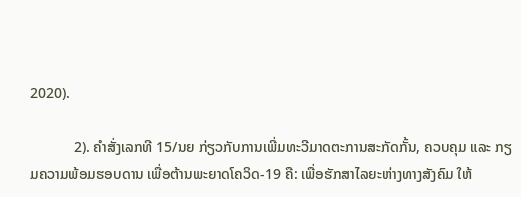2020).

            2). ຄຳສັ່ງເລກທີ 15/ນຍ ກ່ຽວກັບການເພີ່ມທະວີມາດຕະການສະກັດກັ້ນ, ຄວບຄຸມ ແລະ ກຽມຄວາມພ້ອມຮອບດານ ເພື່ອຕ້ານພະຍາດໂຄວິດ-19 ຄື: ເພື່ອຮັກສາໄລຍະຫ່າງທາງສັງຄົມ ໃຫ້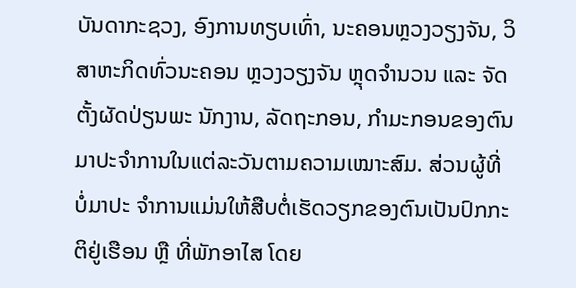ບັນດາກະຊວງ, ອົງການທຽບເທົ່າ, ນະຄອນຫຼວງວຽງຈັນ, ວິສາຫະກິດທົ່ວນະຄອນ ຫຼວງວຽງຈັນ ຫຼຸດຈຳນວນ ແລະ ຈັດຕັ້ງຜັດປ່ຽນພະ ນັກງານ, ລັດຖະກອນ, ກຳມະກອນຂອງຕົນມາປະຈຳການໃນແຕ່ລະວັນຕາມຄວາມເໝາະສົມ. ສ່ວນຜູ້ທີ່ບໍ່ມາປະ ຈຳການແມ່ນໃຫ້ສືບຕໍ່ເຮັດວຽກຂອງຕົນເປັນປົກກະຕິຢູ່ເຮືອນ ຫຼື ທີ່ພັກອາໄສ ໂດຍ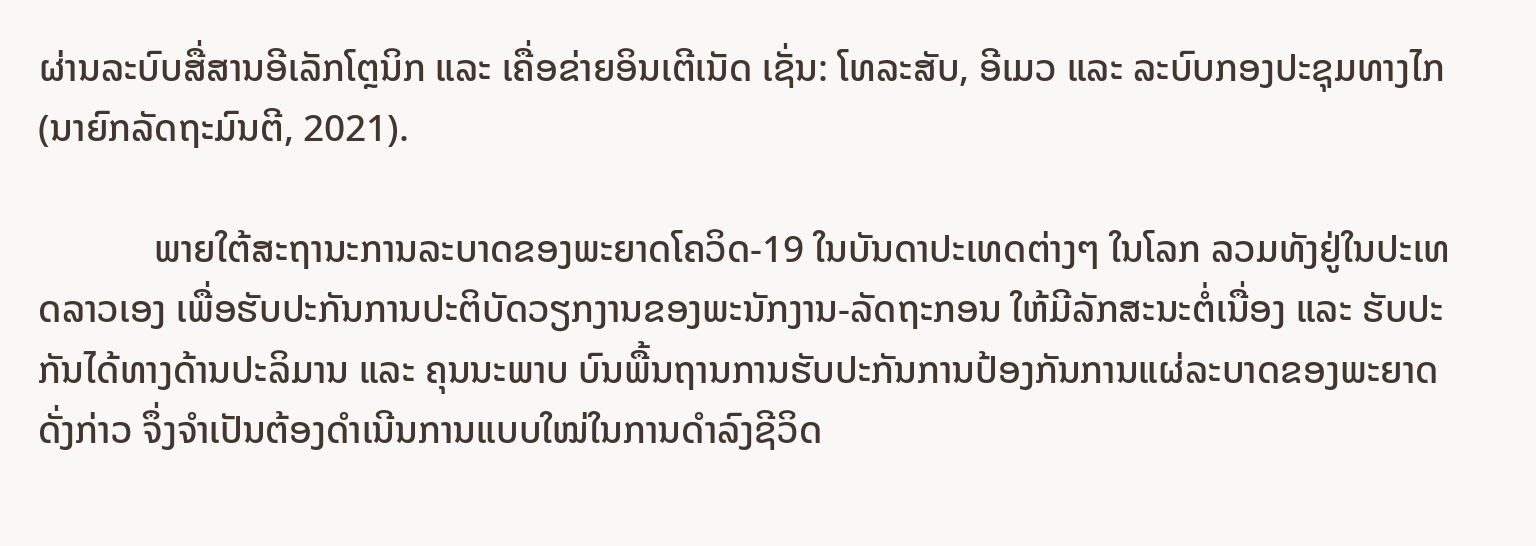ຜ່ານລະບົບສື່ສານອີເລັກໂຕຼນິກ ແລະ ເຄື່ອຂ່າຍອິນເຕີເນັດ ເຊັ່ນ: ໂທລະສັບ, ອີເມວ ແລະ ລະບົບກອງປະຊຸມທາງໄກ (ນາຍົກລັດຖະມົນຕີ, 2021).

            ພາຍໃຕ້ສະຖານະການລະບາດຂອງພະຍາດໂຄວິດ-19 ໃນບັນດາປະເທດຕ່າງໆ ໃນໂລກ ລວມທັງຢູ່ໃນປະເທດລາວເອງ ເພື່ອຮັບປະກັນການປະຕິບັດວຽກງານຂອງພະນັກງານ-ລັດຖະກອນ ໃຫ້ມີລັກສະນະຕໍ່ເນື່ອງ ແລະ ຮັບປະກັນໄດ້ທາງດ້ານປະລິມານ ແລະ ຄຸນນະພາບ ບົນພື້ນຖານການຮັບປະກັນການປ້ອງກັນການແຜ່ລະບາດຂອງພະຍາດດັ່ງກ່າວ ຈຶ່ງຈຳເປັນຕ້ອງດຳເນີນການແບບໃໝ່ໃນການດຳລົງຊີວິດ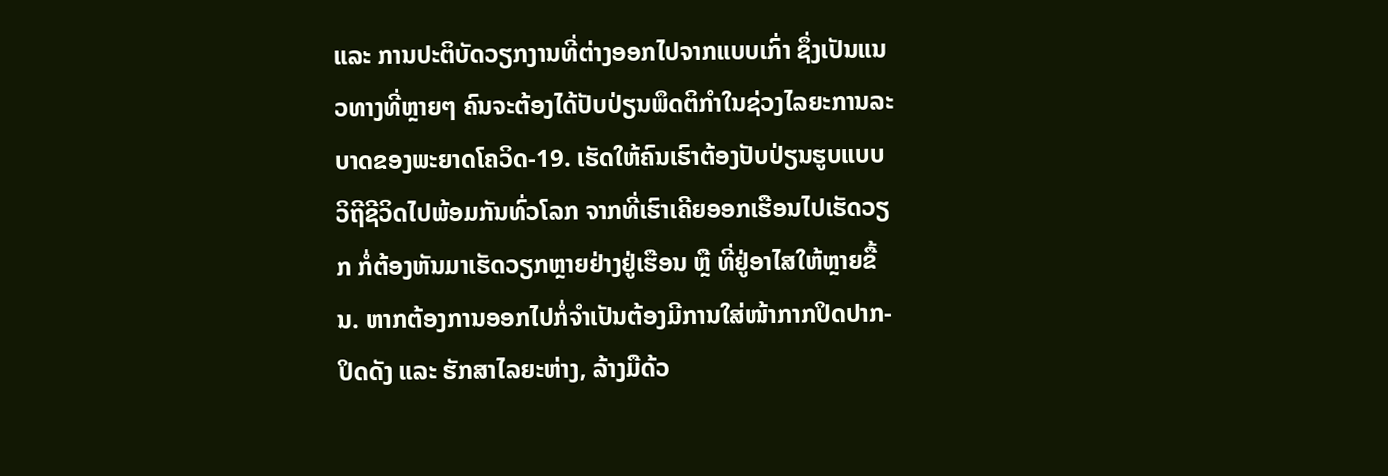ແລະ ການປະຕິບັດວຽກງານທີ່ຕ່າງອອກໄປຈາກແບບເກົ່າ ຊຶ່ງເປັນແນວທາງທີ່ຫຼາຍໆ ຄົນຈະຕ້ອງໄດ້ປັບປ່ຽນພຶດຕິກຳໃນຊ່ວງໄລຍະການລະບາດຂອງພະຍາດໂຄວິດ-19. ເຮັດໃຫ້ຄົນເຮົາຕ້ອງປັບປ່ຽນຮູບແບບວິຖີຊີວິດໄປພ້ອມກັນທົ່ວໂລກ ຈາກທີ່ເຮົາເຄີຍອອກເຮືອນໄປເຮັດວຽກ ກໍ່ຕ້ອງຫັນມາເຮັດວຽກຫຼາຍຢ່າງຢູ່ເຮືອນ ຫຼື ທີ່ຢູ່ອາໄສໃຫ້ຫຼາຍຂື້ນ. ຫາກຕ້ອງການອອກໄປກໍ່ຈຳເປັນຕ້ອງມີການໃສ່ໜ້າກາກປິດປາກ-ປິດດັງ ແລະ ຮັກສາໄລຍະຫ່າງ, ລ້າງມືດ້ວ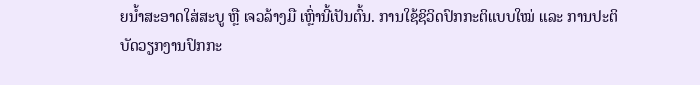ຍນໍ້າສະອາດໃສ່ສະບູ ຫຼື ເຈວລ້າງມື ເຫຼົ່ານີ້ເປັນຕົ້ນ. ການໃຊ້ຊິວິດປົກກະຕິແບບໃໝ່ ແລະ ການປະຕິບັດວຽກງານປົກກະ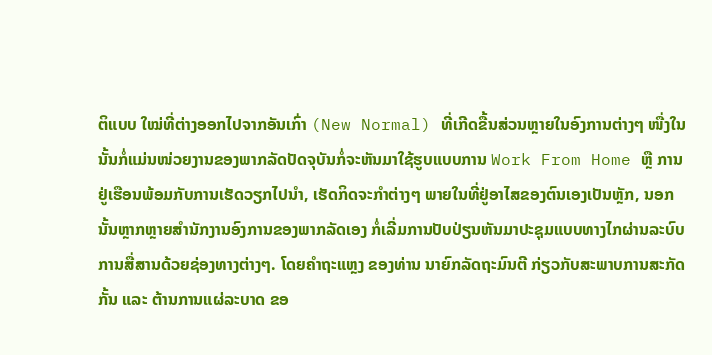ຕິແບບ ໃໝ່ທີ່ຕ່າງອອກໄປຈາກອັນເກົ່າ (New Normal) ທີ່ເກີດຂື້ນສ່ວນຫຼາຍໃນອົງການຕ່າງໆ ໜື່ງໃນນັ້ນກໍ່ແມ່ນໜ່ວຍງານຂອງພາກລັດປັດຈຸບັນກໍ່ຈະຫັນມາໃຊ້ຮູບແບບການ Work From Home ຫຼື ການຢູ່ເຮືອນພ້ອມກັບການເຮັດວຽກໄປນຳ, ເຮັດກິດຈະກຳຕ່າງໆ ພາຍໃນທີ່ຢູ່ອາໄສຂອງຕົນເອງເປັນຫຼັກ, ນອກນັ້ນຫຼາກຫຼາຍສຳນັກງານອົງການຂອງພາກລັດເອງ ກໍ່ເລີ່ມການປັບປ່ຽນຫັນມາປະຊຸມແບບທາງໄກຜ່ານລະບົບການສື່ສານດ້ວຍຊ່ອງທາງຕ່າງໆ. ໂດຍຄຳຖະແຫຼງ ຂອງທ່ານ ນາຍົກລັດຖະມົນຕີ ກ່ຽວກັບສະພາບການສະກັດກັ້ນ ແລະ ຕ້ານການແຜ່ລະບາດ ຂອ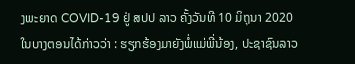ງພະຍາດ COVID-19 ຢູ່ ສປປ ລາວ ຄັ້ງວັນທີ 10 ມິຖຸນາ 2020 ໃນບາງຕອນໄດ້ກ່າວວ່າ : ຮຽກຮ້ອງມາຍັງພໍ່ແມ່ພີ່ນ້ອງ, ປະຊາຊົນລາວ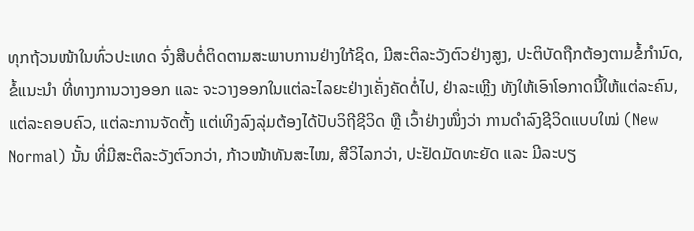ທຸກຖ້ວນໜ້າໃນທົ່ວປະເທດ ຈົ່ງສືບຕໍ່ຕິດຕາມສະພາບການຢ່າງໃກ້ຊິດ, ມີສະຕິລະວັງຕົວຢ່າງສູງ, ປະຕິບັດຖືກຕ້ອງຕາມຂໍ້ກຳນົດ, ຂໍ້ແນະນຳ ທີ່ທາງການວາງອອກ ແລະ ຈະວາງອອກໃນແຕ່ລະໄລຍະຢ່າງເຄັ່ງຄັດຕໍ່ໄປ, ຢ່າລະເຫຼີງ ທັງໃຫ້ເອົາໂອກາດນີ້ໃຫ້ແຕ່ລະຄົນ, ແຕ່ລະຄອບຄົວ, ແຕ່ລະການຈັດຕັ້ງ ແຕ່ເທິງລົງລຸ່ມຕ້ອງໄດ້ປັບວິຖີຊີວິດ ຫຼື ເວົ້າຢ່າງໜຶ່ງວ່າ ການດໍາລົງຊີວິດແບບໃໝ່ (New Normal) ນັ້ນ ທີ່ມີສະຕິລະວັງຕົວກວ່າ, ກ້າວໜ້າທັນສະໄໝ, ສີວິໄລກວ່າ, ປະຢັດມັດທະຍັດ ແລະ ມີລະບຽ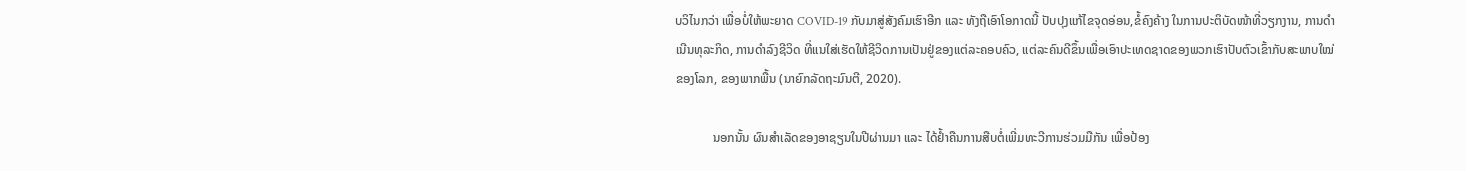ບວິໄນກວ່າ ເພື່ອບໍ່ໃຫ້ພະຍາດ COVID-19 ກັບມາສູ່ສັງຄົມເຮົາອີກ ແລະ ທັງຖືເອົາໂອກາດນີ້ ປັບປຸງແກ້ໄຂຈຸດອ່ອນ,ຂໍ້ຄົງຄ້າງ ໃນການປະຕິບັດໜ້າທີ່ວຽກງານ, ການດຳເນີນທຸລະກິດ, ການດຳລົງຊີວິດ ທີ່ແນໃສ່ເຮັດໃຫ້ຊີວິດການເປັນຢູ່ຂອງແຕ່ລະຄອບຄົວ, ແຕ່ລະຄົນດີຂຶ້ນເພື່ອເອົາປະເທດຊາດຂອງພວກເຮົາປັບຕົວເຂົ້າກັບສະພາບໃໝ່ຂອງໂລກ, ຂອງພາກພື້ນ (ນາຍົກລັດຖະມົນຕີ, 2020).

            ນອກນັ້ນ ຜົນສຳເລັດຂອງອາຊຽນໃນປີຜ່ານມາ ແລະ ໄດ້ຢໍ້າຄືນການສືບຕໍ່ເພີ່ມທະວີການຮ່ວມມືກັນ ເພື່ອປ້ອງ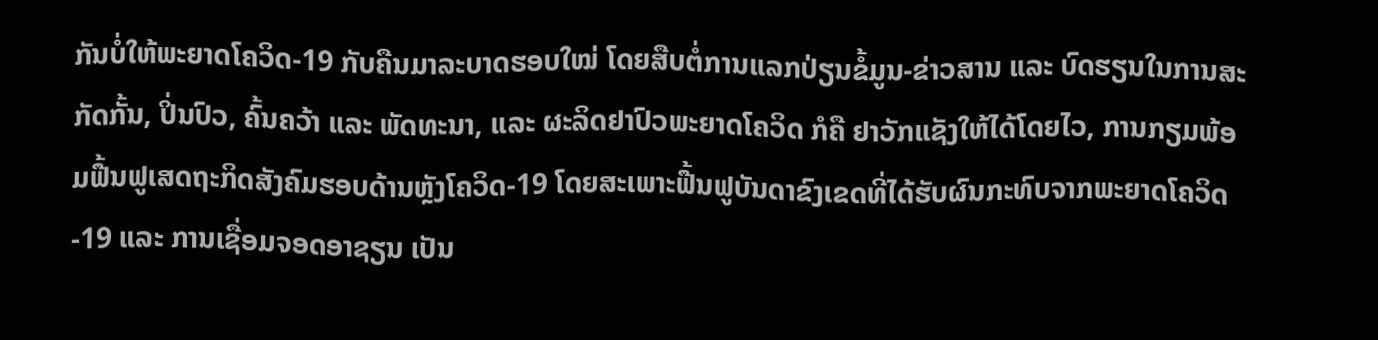ກັນບໍ່ໃຫ້ພະຍາດໂຄວິດ-19 ກັບຄືນມາລະບາດຮອບໃໝ່ ໂດຍສືບຕໍ່ການແລກປ່ຽນຂໍ້ມູນ-ຂ່າວສານ ແລະ ບົດຮຽນໃນການສະກັດກັ້ນ, ປິ່ນປົວ, ຄົ້ນຄວ້າ ແລະ ພັດທະນາ, ແລະ ຜະລິດຢາປົວພະຍາດໂຄວິດ ກໍຄື ຢາວັກແຊັງໃຫ້ໄດ້ໂດຍໄວ, ການກຽມພ້ອມຟື້ນຟູເສດຖະກິດສັງຄົມຮອບດ້ານຫຼັງໂຄວິດ-19 ໂດຍສະເພາະຟື້ນຟູບັນດາຂົງເຂດທີ່ໄດ້ຮັບຜົນກະທົບຈາກພະຍາດໂຄວິດ-19 ແລະ ການເຊື່ອມຈອດອາຊຽນ ເປັນ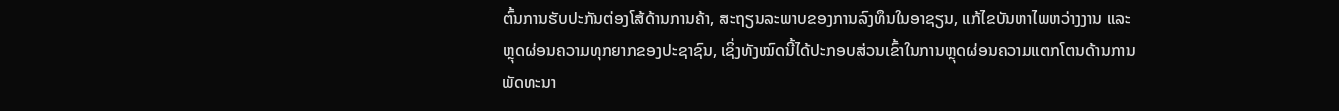ຕົ້ນການຮັບປະກັນຕ່ອງໂສ້ດ້ານການຄ້າ, ສະຖຽນລະພາບຂອງການລົງທຶນໃນອາຊຽນ, ແກ້ໄຂບັນຫາໄພຫວ່າງງານ ແລະ ຫຼຸດຜ່ອນຄວາມທຸກຍາກຂອງປະຊາຊົນ, ເຊິ່ງທັງໝົດນີ້ໄດ້ປະກອບສ່ວນເຂົ້າໃນການຫຼຸດຜ່ອນຄວາມແຕກໂຕນດ້ານການພັດທະນາ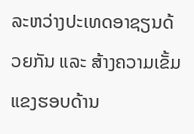ລະຫວ່າງປະເທດອາຊຽນດ້ວຍກັນ ແລະ ສ້າງຄວາມເຂັ້ມແຂງຮອບດ້ານ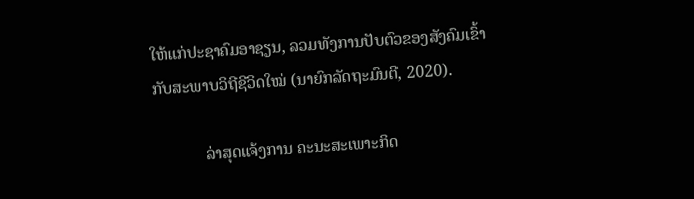ໃຫ້ແກ່ປະຊາຄົມອາຊຽນ, ລວມທັງການປັບຕົວຂອງສັງຄົມເຂົ້າກັບສະພາບວິຖີຊີວິດໃໝ່ (ນາຍົກລັດຖະມົນຕີ, 2020).

            ລ່າສຸດແຈ້ງການ ຄະນະສະເພາະກິດ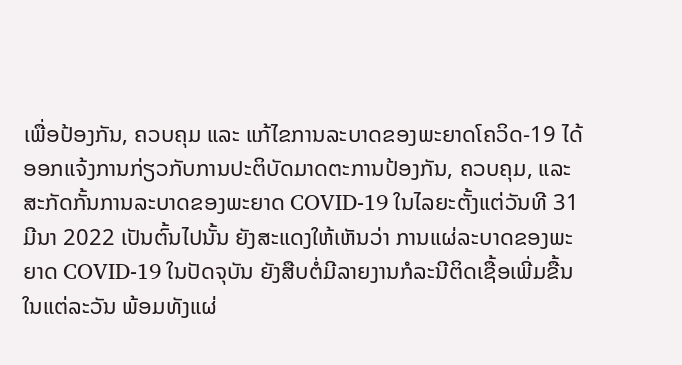ເພື່ອປ້ອງກັນ, ຄວບຄຸມ ແລະ ແກ້ໄຂການລະບາດຂອງພະຍາດໂຄວິດ-19 ໄດ້ອອກແຈ້ງການກ່ຽວກັບການປະຕິບັດມາດຕະການປ້ອງກັນ, ຄວບຄຸມ, ແລະ ສະກັດກັ້ນການລະບາດຂອງພະຍາດ COVID-19 ໃນໄລຍະຕັ້ງແຕ່ວັນທີ 31 ມີນາ 2022 ເປັນຕົ້ນໄປນັ້ນ ຍັງສະແດງໃຫ້ເຫັນວ່າ ການແຜ່ລະບາດຂອງພະຍາດ COVID-19 ໃນປັດຈຸບັນ ຍັງສືບຕໍ່ມີລາຍງານກໍລະນີຕິດເຊື້ອເພີ່ມຂື້ນໃນແຕ່ລະວັນ ພ້ອມທັງແຜ່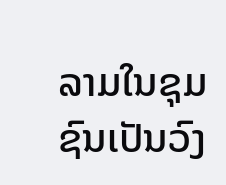ລາມໃນຊຸມຊົນເປັນວົງ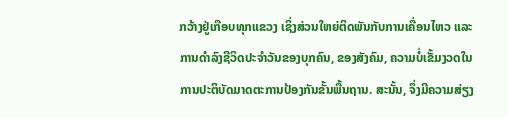ກວ້າງຢູ່ເກືອບທຸກແຂວງ ເຊິ່ງສ່ວນໃຫຍ່ຕິດພັນກັບການເຄື່ອນໄຫວ ແລະ ການດຳລົງຊີວິດປະຈຳວັນຂອງບຸກຄົນ, ຂອງສັງຄົມ, ຄວາມບໍ່ເຂັ້ມງວດໃນການປະຕິບັດມາດຕະການປ້ອງກັນຂັ້ນພື້ນຖານ. ສະນັ້ນ, ຈຶ່ງມີຄວາມສ່ຽງ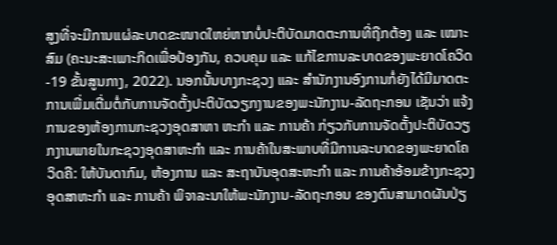ສູງທີ່ຈະມີການແຜ່ລະບາດຂະໜາດໃຫຍ່ຫາກບໍ່ປະຕິບັດມາດຕະການທີ່ຖືກຕ້ອງ ແລະ ເໝາະສົມ (ຄະນະສະເພາະກິດເພື່ອປ້ອງກັນ, ຄວບຄຸມ ແລະ ແກ້ໄຂການລະບາດຂອງພະຍາດໂຄວິດ-19 ຂັ້ນສູນກາງ, 2022). ນອກນັ້ນບາງກະຊວງ ແລະ ສຳນັກງານອົງການກໍ່ຍັງໄດ້ມີມາດຕະການເພີ່ມເຕີ່ມຕໍ່ກັບການຈັດຕັ້ງປະຕິບັດວຽກງານຂອງພະນັກງານ-ລັດຖະກອນ ເຊັນວ່າ ແຈ້ງການຂອງຫ້ອງການກະຊວງອຸດສາຫາ ຫະກຳ ແລະ ການຄ້າ ກ່ຽວກັບການຈັດຕັ້ງປະຕິບັດວຽກງານພາຍໃນກະຊວງອຸດສາຫະກຳ ແລະ ການຄ້າໃນສະພາບທີ່ມີການລະບາດຂອງພະຍາດໂຄວິດຄື: ໃຫ້ບັນດາກົມ, ຫ້ອງການ ແລະ ສະຖາບັນອຸດສະຫະກຳ ແລະ ການຄ້າອ້ອມຂ້າງກະຊວງອຸດສາຫະກຳ ແລະ ການຄ້າ ພິຈາລະນາໃຫ້ພະນັກງານ-ລັດຖະກອນ ຂອງຕົນສາມາດຜັນປ່ຽ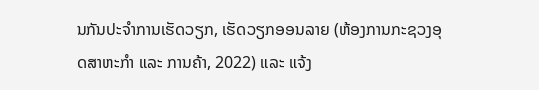ນກັນປະຈຳການເຮັດວຽກ, ເຮັດວຽກອອນລາຍ (ຫ້ອງການກະຊວງອຸດສາຫະກຳ ແລະ ການຄ້າ, 2022) ແລະ ແຈ້ງ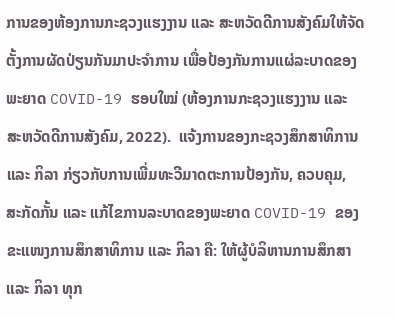ການຂອງຫ້ອງການກະຊວງແຮງງານ ແລະ ສະຫວັດດີການສັງຄົມໃຫ້ຈັດຕັ້ງການຜັດປ່ຽນກັນມາປະຈຳການ ເພື່ອປ້ອງກັນການແຜ່ລະບາດຂອງພະຍາດ COVID-19 ຮອບໃໝ່ (ຫ້ອງການກະຊວງແຮງງານ ແລະ ສະຫວັດດີການສັງຄົມ, 2022).  ແຈ້ງການຂອງກະຊວງສຶກສາທິການ ແລະ ກິລາ ກ່ຽວກັບການເພີ່ມທະວີມາດຕະການປ້ອງກັນ, ຄວບຄຸມ, ສະກັດກັ້ນ ແລະ ແກ້ໄຂການລະບາດຂອງພະຍາດ COVID-19 ຂອງຂະແໜງການສຶກສາທິການ ແລະ ກິລາ ຄື: ໃຫ້ຜູ້ບໍລິຫານການສຶກສາ ແລະ ກິລາ ທຸກ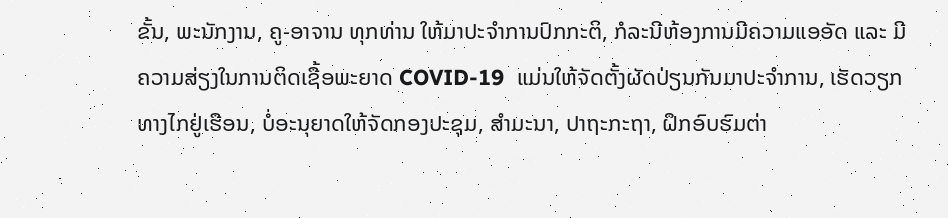ຂັ້ນ, ພະນັກງານ, ຄູ-ອາຈານ ທຸກທ່ານ ໃຫ້ມາປະຈຳການປົກກະຕິ, ກໍລະນີຫ້ອງການມີຄວາມແອອັດ ແລະ ມີຄວາມສ່ຽງໃນການຕິດເຊື້ອພະຍາດ COVID-19  ແມ່ນໃຫ້ຈັດຕັ້ງຜັດປ່ຽນກັນມາປະຈຳການ, ເຮັດວຽກທາງໄກຢູ່ເຮືອນ, ບໍ່ອະນຸຍາດໃຫ້ຈັດກອງປະຊຸມ, ສຳມະນາ, ປາຖະກະຖາ, ຝຶກອົບຮົມຕ່າ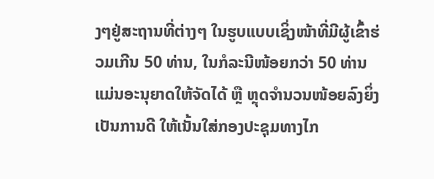ງໆຢູ່ສະຖານທີ່ຕ່າງໆ ໃນຮູບແບບເຊິ່ງໜ້າທີ່ມີຜູ້ເຂົ້າຮ່ວມເກີນ 50 ທ່ານ, ໃນກໍລະນີໜ້ອຍກວ່າ 50 ທ່ານ ແມ່ນອະນຸຍາດໃຫ້ຈັດໄດ້ ຫຼື ຫຼຸດຈຳນວນໜ້ອຍລົງຍິ່ງເປັນການດີ ໃຫ້ເນັ້ນໃສ່ກອງປະຊຸມທາງໄກ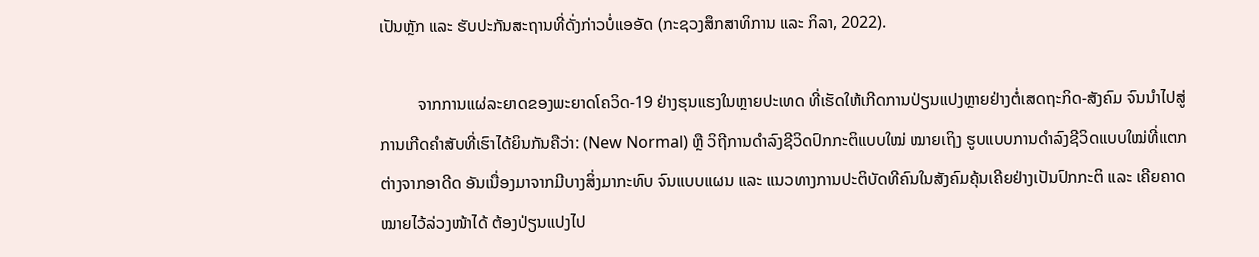ເປັນຫຼັກ ແລະ ຮັບປະກັນສະຖານທີ່ດັ່ງກ່າວບໍ່ແອອັດ (ກະຊວງສຶກສາທິການ ແລະ ກິລາ, 2022).

         ຈາກການແຜ່ລະຍາດຂອງພະຍາດໂຄວິດ-19 ຢ່າງຮຸນແຮງໃນຫຼາຍປະເທດ ທີ່ເຮັດໃຫ້ເກີດການປ່ຽນແປງຫຼາຍຢ່າງຕໍ່ເສດຖະກິດ-ສັງຄົມ ຈົນນຳໄປສູ່ການເກີດຄຳສັບທີ່ເຮົາໄດ້ຍິນກັນຄືວ່າ: (New Normal) ຫຼື ວິຖີການດຳລົງຊີວິດປົກກະຕິແບບໃໝ່ ໝາຍເຖິງ ຮູບແບບການດຳລົງຊີວິດແບບໃໝ່ທີ່ແຕກຕ່າງຈາກອາດີດ ອັນເນື່ອງມາຈາກມີບາງສິ່ງມາກະທົບ ຈົນແບບແຜນ ແລະ ແນວທາງການປະຕິບັດທີຄົນໃນສັງຄົມຄຸ້ນເຄີຍຢ່າງເປັນປົກກະຕິ ແລະ ເຄີຍຄາດໝາຍໄວ້ລ່ວງໜ້າໄດ້ ຕ້ອງປ່ຽນແປງໄປ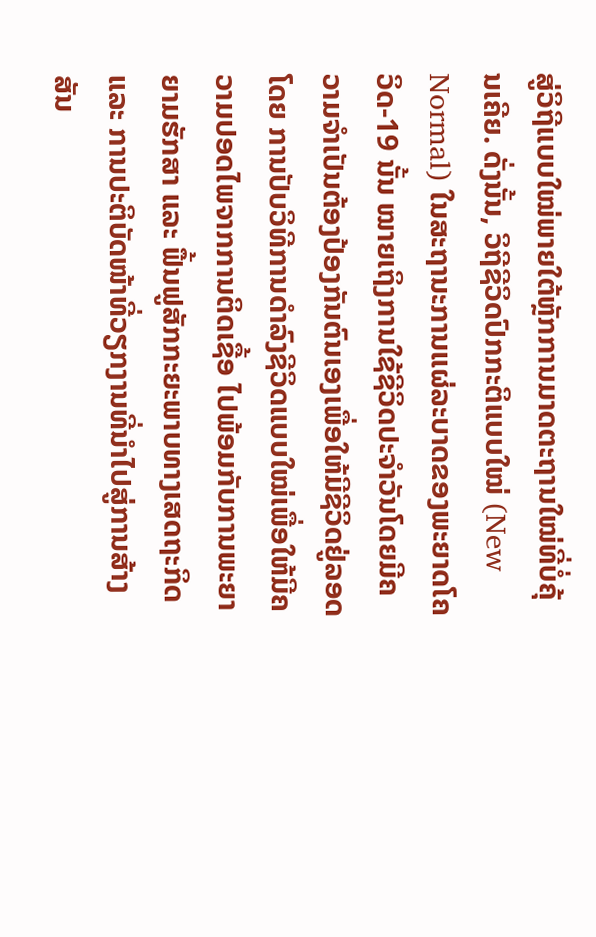ສູ່ວິຖີແບບໃໝ່ພາຍໃຕ້ຫຼັກການມາດຕະຖານໃໝ່ທີ່ບໍ່ຄຸ້ນເຄີຍ. ດັ່ງນັ້ນ, ວິຖີຊີວິດປົກກະຕິແບບໃໝ່ (New Normal) ໃນສະຖານະການແຜ່ລະບາດຂອງພະຍາດໂຄວິດ-19 ນັ້ນ ໝາຍເຖິງການໃຊ້ຊີວິດປະຈຳວັນໂດຍມີຄວາມຈຳເປັນຕ້ອງປ້ອງກັນຕົນເອງເພື່ອໃຫ້ມີຊີວິດຢູ່ລອດໂດຍ ການປັບວິທີການດຳລົງຊີວິດແບບໃໝ່ເພື່ອໃຫ້ມີຄວາມປອດໄພຈາກການຕິດເຊື້ອ ໄປພ້ອມກັບການພະຍາຍາມຮັກສາ ແລະ ຟື້ນຟູສັກກະຍະພາບທາງເສດຖະກິດ ແລະ ການປະຕິບັດໜ້າທີ່ວຽກງານທີ່ນຳໄປສູ່ການສ້າງສັນ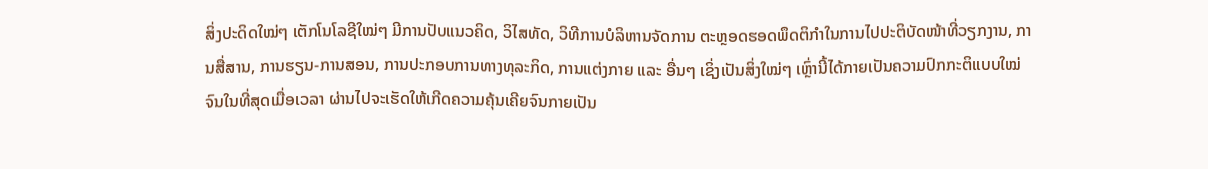ສິ່ງປະດິດໃໝ່ໆ ເຕັກໂນໂລຊີໃໝ່ໆ ມີການປັບແນວຄິດ, ວິໄສທັດ, ວິທີການບໍລິຫານຈັດການ ຕະຫຼອດຮອດພຶດຕິກຳໃນການໄປປະຕິບັດໜ້າທີ່ວຽກງານ, ການສື່ສານ, ການຮຽນ-ການສອນ, ການປະກອບການທາງທຸລະກິດ, ການແຕ່ງກາຍ ແລະ ອື່ນໆ ເຊິ່ງເປັນສິ່ງໃໝ່ໆ ເຫຼົ່ານີ້ໄດ້ກາຍເປັນຄວາມປົກກະຕິແບບໃໝ່ ຈົນໃນທີ່ສຸດເມື່ອເວລາ ຜ່ານໄປຈະເຮັດໃຫ້ເກີດຄວາມຄຸ້ນເຄີຍຈົນກາຍເປັນ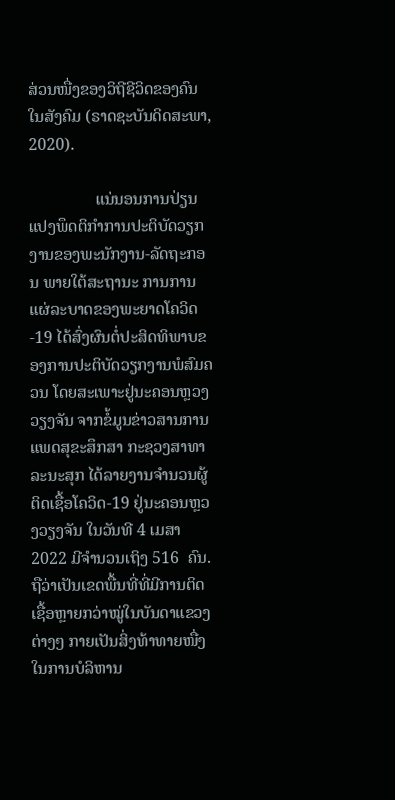ສ່ວນໜື່ງຂອງວິຖີຊີວິດຂອງຄົນໃນສັງຄົມ (ຣາດຊະບັນດິດສະພາ, 2020).

                ແນ່ນອນການປ່ຽນແປງພຶດຕິກຳການປະຕິບັດວຽກງານຂອງພະນັກງານ-ລັດຖະກອນ ພາຍໃຕ້ສະຖານະ ການການແຜ່ລະບາດຂອງພະຍາດໂຄວິດ-19 ໄດ້ສົ່ງຜົນຕໍ່ປະສິດທິພາບຂອງການປະຕິບັດວຽກງານພໍສົມຄວນ ໂດຍສະເພາະຢູ່ນະຄອນຫຼວງວຽງຈັນ ຈາກຂໍ້ມູນຂ່າວສານການແພດສຸຂະສຶກສາ ກະຊວງສາທາລະນະສຸກ ໄດ້ລາຍງານຈຳນວນຜູ້ຕິດເຊື້ອໂຄວິດ-19 ຢູ່ນະຄອນຫຼວງວຽງຈັນ ໃນວັນທີ 4 ເມສາ 2022 ມີຈຳນວນເຖິງ 516  ຄົນ. ຖືວ່າເປັນເຂດພື້ນທີ່ທີ່ມີການຕິດເຊື້ອຫຼາຍກວ່າໝູ່ໃນບັນດາແຂວງຕ່າງໆ ກາຍເປັນສິ່ງທ້າທາຍໜື່ງໃນການບໍລິຫານ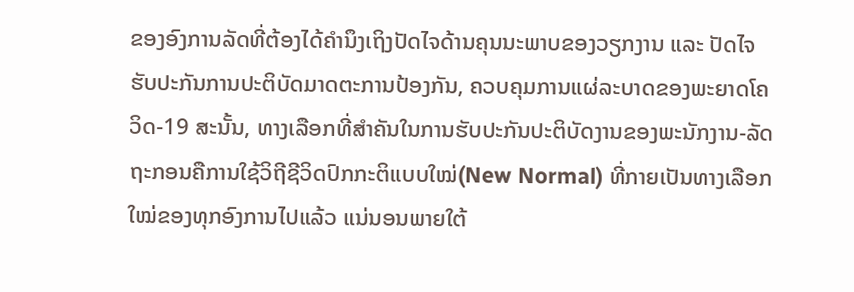ຂອງອົງການລັດທີ່ຕ້ອງໄດ້ຄຳນຶງເຖິງປັດໄຈດ້ານຄຸນນະພາບຂອງວຽກງານ ແລະ ປັດໄຈຮັບປະກັນການປະຕິບັດມາດຕະການປ້ອງກັນ, ຄວບຄຸມການແຜ່ລະບາດຂອງພະຍາດໂຄວິດ-19 ສະນັ້ນ, ທາງເລືອກທີ່ສຳຄັນໃນການຮັບປະກັນປະຕິບັດງານຂອງພະນັກງານ-ລັດຖະກອນຄືການໃຊ້ວິຖີຊີວິດປົກກະຕິແບບໃໝ່(New Normal) ທີ່ກາຍເປັນທາງເລືອກໃໝ່ຂອງທຸກອົງການໄປແລ້ວ ແນ່ນອນພາຍໃຕ້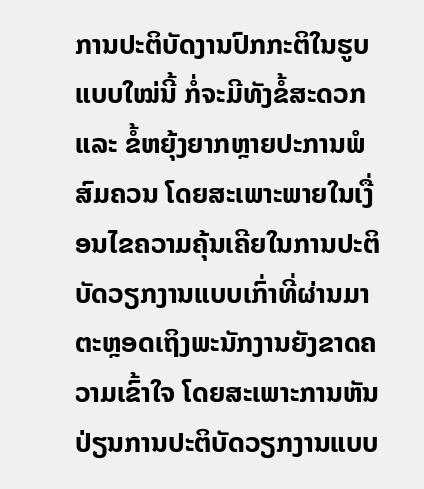ການປະຕິບັດງານປົກກະຕິໃນຮູບແບບໃໝ່ນີ້ ກໍ່ຈະມີທັງຂໍ້ສະດວກ ແລະ ຂໍ້ຫຍຸ້ງຍາກຫຼາຍປະການພໍສົມຄວນ ໂດຍສະເພາະພາຍໃນເງື່ອນໄຂຄວາມຄຸ້ນເຄີຍໃນການປະຕິບັດວຽກງານແບບເກົ່າທີ່ຜ່ານມາ ຕະຫຼອດເຖິງພະນັກງານຍັງຂາດຄວາມເຂົ້າໃຈ ໂດຍສະເພາະການຫັນປ່ຽນການປະຕິບັດວຽກງານແບບ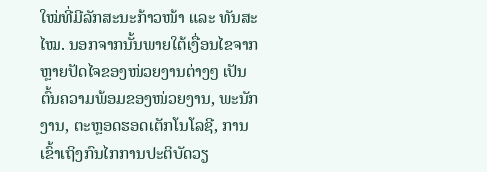ໃໝ່ທີ່ມີລັກສະນະກ້າວໜ້າ ແລະ ທັນສະໄໝ. ນອກຈາກນັ້ນພາຍໃຕ້ເງື່ອນໄຂຈາກຫຼາຍປັດໄຈຂອງໜ່ວຍງານຕ່າງໆ ເປັນຕົ້ນຄວາມພ້ອມຂອງໜ່ວຍງານ, ພະນັກງານ, ຕະຫຼອດຮອດເຕັກໂນໂລຊີ, ການເຂົ້າເຖິງກົນໄກການປະຕິບັດວຽ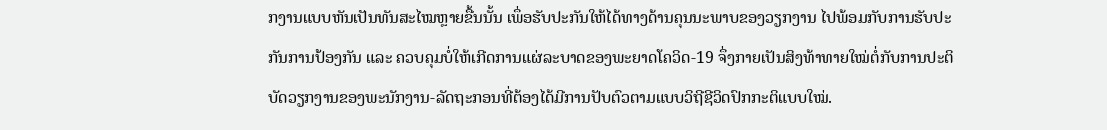ກງານແບບຫັນເປັນທັນສະໄໝຫຼາຍຂື້ນນັ້ນ ເພຶ່ອຮັບປະກັນໃຫ້ໄດ້ທາງດ້ານຄຸນນະພາບຂອງວຽກງານ ໄປພ້ອມກັບການຮັບປະກັນການປ້ອງກັນ ແລະ ຄວບຄຸມບໍ່ໃຫ້ເກີດການແຜ່ລະບາດຂອງພະຍາດໂຄວິດ-19 ຈຶ່ງກາຍເປັນສິງທ້າທາຍໃໝ່ຕໍ່ກັບການປະຕິບັດວຽກງານຂອງພະນັກງານ-ລັດຖະກອນທີ່ຕ້ອງໄດ້ມີການປັບຕົວຕາມແບບວິຖີຊີວິດປົກກະຕິແບບໃໝ່.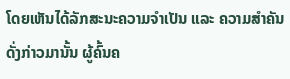ໂດຍເຫັນໄດ້ລັກສະນະຄວາມຈຳເປັນ ແລະ ຄວາມສຳຄັນດັ່ງກ່າວມານັ້ນ ຜູ້ຄົ້ນຄ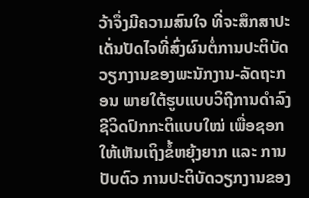ວ້າຈຶ່ງມີຄວາມສົນໃຈ ທີ່ຈະສຶກສາປະເດັ່ນປັດໄຈທີ່ສົ່ງຜົນຕໍ່ການປະຕິບັດວຽກງານຂອງພະນັກງານ-ລັດຖະກອນ ພາຍໃຕ້ຮູບແບບວິຖີການດຳລົງຊີວິດປົກກະຕິແບບໃໝ່ ເພື່ອຊອກໃຫ້ເຫັນເຖິງຂໍ້ຫຍຸ້ງຍາກ ແລະ ການປັບຕົວ ການປະຕິບັດວຽກງານຂອງ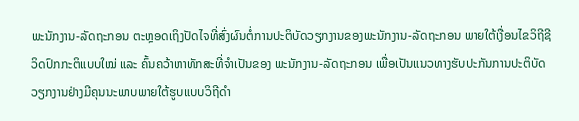ພະນັກງານ-ລັດຖະກອນ ຕະຫຼອດເຖິງປັດໄຈທີ່ສົ່ງຜົນຕໍ່ການປະຕິບັດວຽກງານຂອງພະນັກງານ-ລັດຖະກອນ ພາຍໃຕ້ເງື່ອນໄຂວິຖີຊີວິດປົກກະຕິແບບໃໝ່ ແລະ ຄົ້ນຄວ້າຫາທັກສະທີ່ຈຳເປັນຂອງ ພະນັກງານ-ລັດຖະກອນ ເພື່ອເປັນແນວທາງຮັບປະກັນການປະຕິບັດວຽກງານຢ່າງມີຄຸນນະພາບພາຍໃຕ້ຮູບແບບວິຖີດຳ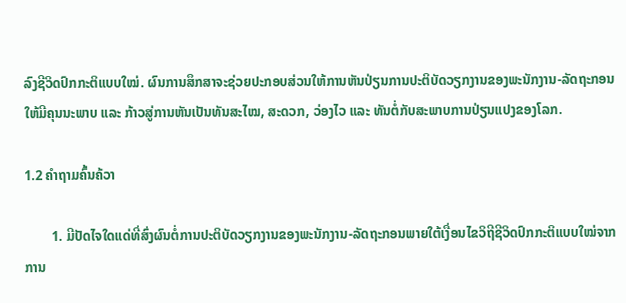ລົງຊີວິດປົກກະຕິແບບໃໝ່. ຜົນການສຶກສາຈະຊ່ວຍປະກອບສ່ວນໃຫ້ການຫັນປ່ຽນການປະຕິບັດວຽກງານຂອງພະນັກງານ-ລັດຖະກອນ ໃຫ້ມີຄຸນນະພາບ ແລະ ກ້າວສູ່ການຫັນເປັນທັນສະໄໝ, ສະດວກ, ວ່ອງໄວ ແລະ ທັນຕໍ່ກັບສະພາບການປ່ຽນແປງຂອງໂລກ.

1.2 ຄຳຖາມຄົ້ນຄ້ວາ

        1. ມີປັດໄຈໃດແດ່ທີ່ສົ່ງຜົນຕໍ່ການປະຕິບັດວຽກງານຂອງພະນັກງານ-ລັດຖະກອນພາຍໃຕ້ເງື່ອນໄຂວິຖີຊີວິດປົກກະຕິແບບໃໝ່ຈາກການ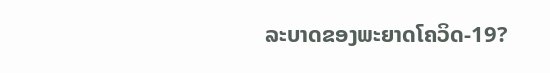ລະບາດຂອງພະຍາດໂຄວິດ-19?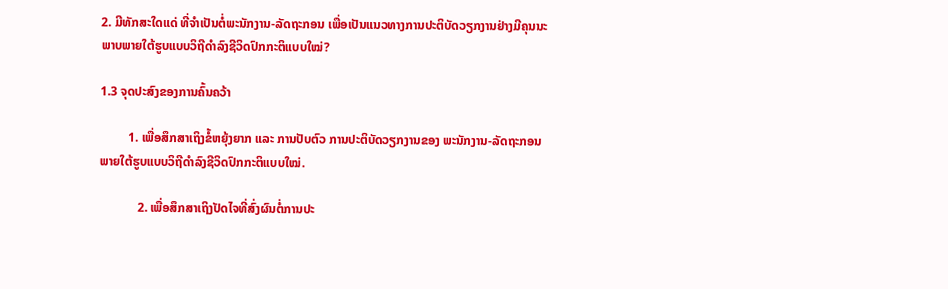2. ມີທັກສະໃດແດ່ ທີ່ຈຳເປັນຕໍ່ພະນັກງານ-ລັດຖະກອນ ເພື່ອເປັນແນວທາງການປະຕິບັດວຽກງານຢ່າງມີຄຸນນະພາບພາຍໃຕ້ຮູບແບບວິຖີດຳລົງຊີວິດປົກກະຕິແບບໃໝ່?

1.3 ຈຸດປະສົງຂອງການຄົ້ນຄວ້າ

         1. ເພື່ອສຶກສາເຖິງຂໍ້ຫຍຸ້ງຍາກ ແລະ ການປັບຕົວ ການປະຕິບັດວຽກງານຂອງ ພະນັກງານ-ລັດຖະກອນ ພາຍໃຕ້ຮູບແບບວິຖີດຳລົງຊີວິດປົກກະຕິແບບໃໝ່.

            2. ເພື່ອສຶກສາເຖິງປັດໄຈທີ່ສົ່ງຜົນຕໍ່ການປະ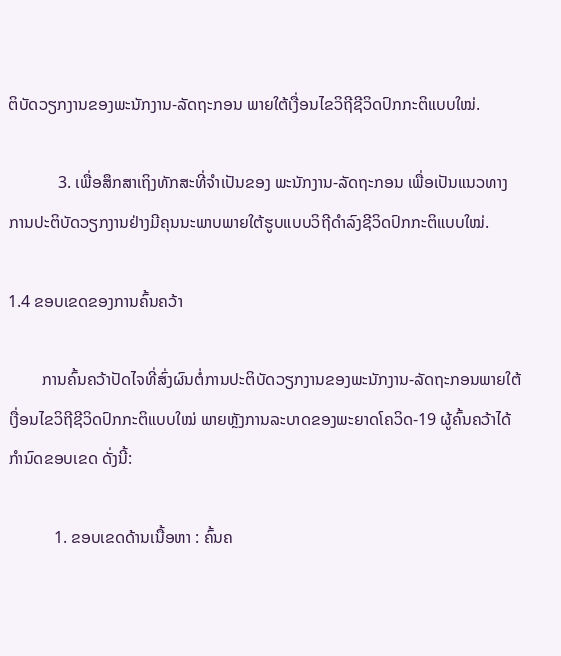ຕິບັດວຽກງານຂອງພະນັກງານ-ລັດຖະກອນ ພາຍໃຕ້ເງື່ອນໄຂວິຖີຊີວິດປົກກະຕິແບບໃໝ່.

            3. ເພື່ອສຶກສາເຖິງທັກສະທີ່ຈຳເປັນຂອງ ພະນັກງານ-ລັດຖະກອນ ເພື່ອເປັນແນວທາງການປະຕິບັດວຽກງານຢ່າງມີຄຸນນະພາບພາຍໃຕ້ຮູບແບບວິຖີດຳລົງຊີວິດປົກກະຕິແບບໃໝ່.

1.4 ຂອບເຂດຂອງການຄົ້ນຄວ້າ

        ການຄົ້ນຄວ້າປັດໄຈທີ່ສົ່ງຜົນຕໍ່ການປະຕິບັດວຽກງານຂອງພະນັກງານ-ລັດຖະກອນພາຍໃຕ້ເງື່ອນໄຂວິຖີຊີວິດປົກກະຕິແບບໃໝ່ ພາຍຫຼັງການລະບາດຂອງພະຍາດໂຄວິດ-19 ຜູ້ຄົ້ນຄວ້າໄດ້ກຳນົດຂອບເຂດ ດັ່ງນີ້:

           1. ຂອບເຂດດ້ານເນື້ອຫາ : ຄົ້ນຄ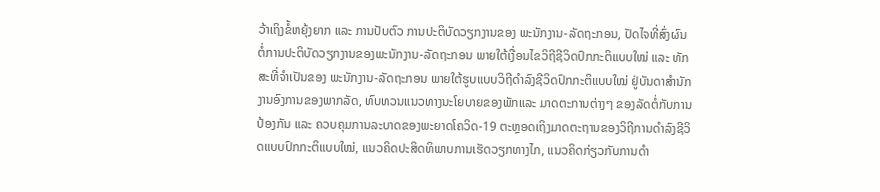ວ້າເຖິງຂໍ້ຫຍຸ້ງຍາກ ແລະ ການປັບຕົວ ການປະຕິບັດວຽກງານຂອງ ພະນັກງານ-ລັດຖະກອນ, ປັດໄຈທີ່ສົ່ງຜົນຕໍ່ການປະຕິບັດວຽກງານຂອງພະນັກງານ-ລັດຖະກອນ ພາຍໃຕ້ເງື່ອນໄຂວິຖີຊີວິດປົກກະຕິແບບໃໝ່ ແລະ ທັກສະທີ່ຈຳເປັນຂອງ ພະນັກງານ-ລັດຖະກອນ ພາຍໃຕ້ຮູບແບບວິຖີດຳລົງຊີວິດປົກກະຕິແບບໃໝ່ ຢູ່ບັນດາສຳນັກງານອົງການຂອງພາກລັດ, ທົບທວນແນວທາງນະໂຍບາຍຂອງພັກແລະ ມາດຕະການຕ່າງໆ ຂອງລັດຕໍ່ກັບການປ້ອງກັນ ແລະ ຄວບຄຸມການລະບາດຂອງພະຍາດໂຄວິດ-19 ຕະຫຼອດເຖິງມາດຕະຖານຂອງວິຖີການດຳລົງຊີວິດແບບປົກກະຕິແບບໃໝ່, ແນວຄິດປະສິດທິພາບການເຮັດວຽກທາງໄກ, ແນວຄິດກ່ຽວກັບການດຳ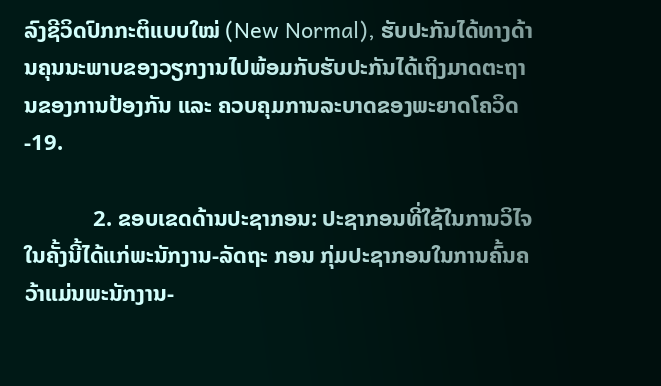ລົງຊີວິດປົກກະຕິແບບໃໝ່ (New Normal), ຮັບປະກັນໄດ້ທາງດ້ານຄຸນນະພາບຂອງວຽກງານໄປພ້ອມກັບຮັບປະກັນໄດ້ເຖິງມາດຕະຖານຂອງການປ້ອງກັນ ແລະ ຄວບຄຸມການລະບາດຂອງພະຍາດໂຄວິດ-19.

            2. ຂອບເຂດດ້ານປະຊາກອນ: ປະຊາກອນທີ່ໃຊ້ໃນການວິໄຈໃນຄັ້ງນີ້ໄດ້ແກ່ພະນັກງານ-ລັດຖະ ກອນ ກຸ່ມປະຊາກອນໃນການຄົ້ນຄວ້າແມ່ນພະນັກງານ-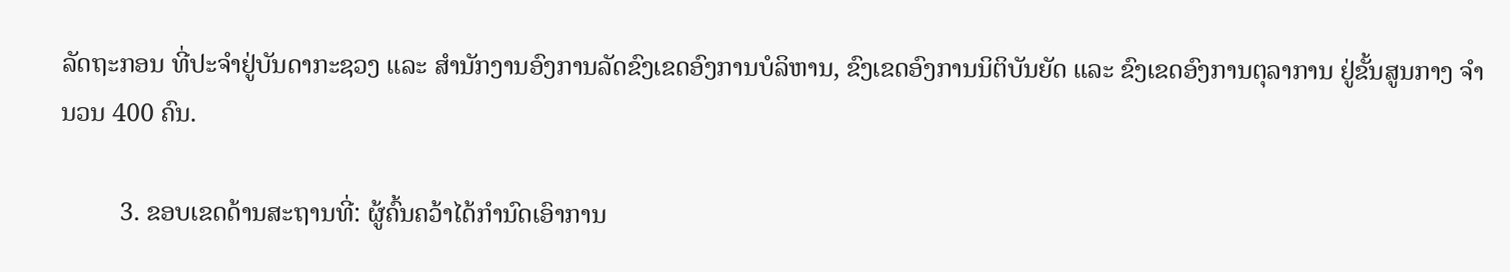ລັດຖະກອນ ທີ່ປະຈຳຢູ່ບັນດາກະຊວງ ແລະ ສຳນັກງານອົງການລັດຂົງເຂດອົງການບໍລິຫານ, ຂົງເຂດອົງການນິຕິບັນຍັດ ແລະ ຂົງເຂດອົງການຕຸລາການ ຢູ່ຂັ້ນສູນກາງ ຈຳນວນ 400 ຄົນ.

         3. ຂອບເຂດດ້ານສະຖານທີ່: ຜູ້ຄົ້ນຄວ້າໄດ້ກຳນົດເອົາການ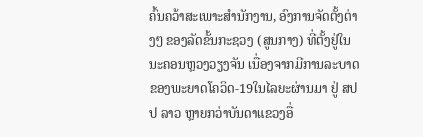ຄົ້ນຄວ້າສະເພາະສຳນັກງານ, ອົງການຈັດຕັ້ງຕ່າງໆ ຂອງລັດຂັ້ນກະຊວງ (ສູນກາງ) ທີ່ຕັ້ງຢູ່ໃນນະຄອນຫຼວງວຽງຈັນ ເນື່ອງຈາກມີການລະບາດຂອງພະຍາດໂຄວິດ-19ໃນໄລຍະຜ່ານມາ ຢູ່ ສປປ ລາວ ຫຼາຍກວ່າບັນດາແຂວງອື່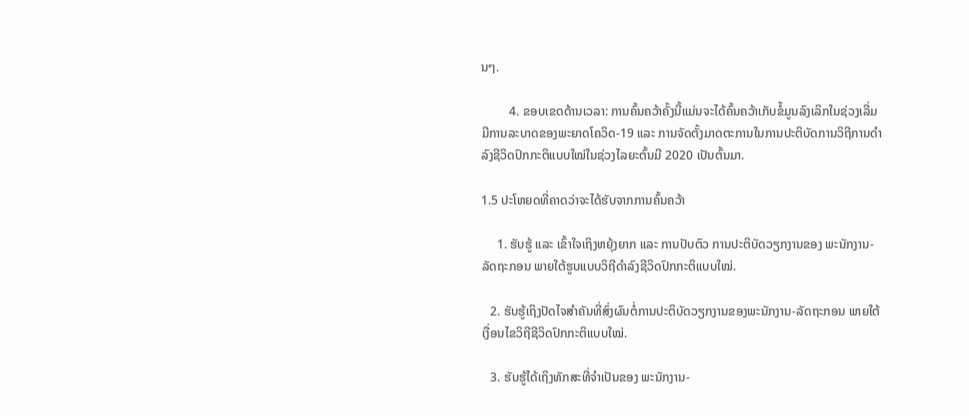ນໆ.

         4. ຂອບເຂດດ້ານເວລາ: ການຄົ້ນຄວ້າຄັ້ງນີ້ແມ່ນຈະໄດ້ຄົ້ນຄວ້າເກັບຂໍ້ມູນລົງເລິກໃນຊ່ວງເລີ່ມມີການລະບາດຂອງພະຍາດໂຄວິດ-19 ແລະ ການຈັດຕັ້ງມາດຕະການໃນການປະຕິບັດການວິຖີການດຳລົງຊີວິດປົກກະຕິແບບໃໝ່ໃນຊ່ວງໄລຍະຕົ້ນມີ 2020 ເປັນຕົ້ນມາ.

1.5 ປະໂຫຍດທີ່ຄາດວ່າຈະໄດ້ຮັບຈາກການຄົ້ນຄວ້າ

     1. ຮັບຮູ້ ແລະ ເຂົ້າໃຈເຖິງຫຍຸ້ງຍາກ ແລະ ການປັບຕົວ ການປະຕິບັດວຽກງານຂອງ ພະນັກງານ-ລັດຖະກອນ ພາຍໃຕ້ຮູບແບບວິຖີດຳລົງຊີວິດປົກກະຕິແບບໃໝ່.

   2. ຮັບຮູ້ເຖິງປັດໄຈສຳຄັນທີ່ສົ່ງຜົນຕໍ່ການປະຕິບັດວຽກງານຂອງພະນັກງານ-ລັດຖະກອນ ພາຍໃຕ້ເງື່ອນໄຂວິຖີຊີວິດປົກກະຕິແບບໃໝ່.

   3. ຮັບຮູ້ໄດ້ເຖິງທັກສະທີ່ຈຳເປັນຂອງ ພະນັກງານ-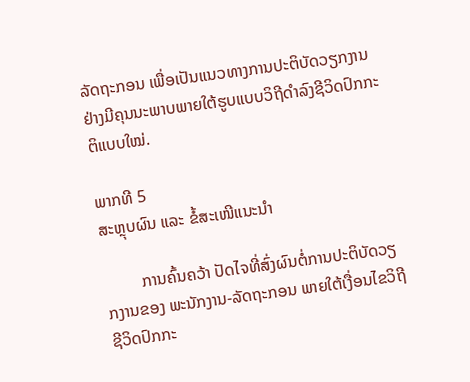ລັດຖະກອນ ເພື່ອເປັນແນວທາງການປະຕິບັດວຽກງານຢ່າງມີຄຸນນະພາບພາຍໃຕ້ຮູບແບບວິຖີດຳລົງຊີວິດປົກກະຕິແບບໃໝ່.

ພາກທີ 5
ສະຫຼຸບຜົນ ແລະ ຂໍ້ສະເໜີແນະນຳ

         ການຄົ້ນຄວ້າ ປັດໄຈທີ່ສົ່ງຜົນຕໍ່ການປະຕິບັດວຽກງານຂອງ ພະນັກງານ-ລັດຖະກອນ ພາຍໃຕ້ເງື່ອນໄຂວິຖີຊີວິດປົກກະ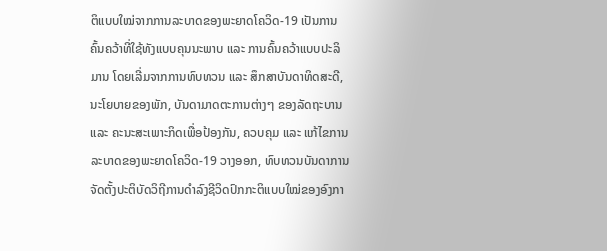ຕິແບບໃໝ່ຈາກການລະບາດຂອງພະຍາດໂຄວິດ-19 ເປັນການຄົ້ນຄວ້າທີ່ໃຊ້ທັງແບບຄຸນນະພາບ ແລະ ການຄົ້ນຄວ້າແບບປະລິມານ ໂດຍເລີ່ມຈາກການທົບທວນ ແລະ ສຶກສາບັນດາທິດສະດີ, ນະໂຍບາຍຂອງພັກ, ບັນດາມາດຕະການຕ່າງໆ ຂອງລັດຖະບານ ແລະ ຄະນະສະເພາະກິດເພື່ອປ້ອງກັນ, ຄວບຄຸມ ແລະ ແກ້ໄຂການລະບາດຂອງພະຍາດໂຄວິດ-19 ວາງອອກ, ທົບທວນບັນດາການຈັດຕັ້ງປະຕິບັດວິຖີການດຳລົງຊີວິດປົກກະຕິແບບໃໝ່ຂອງອົງກາ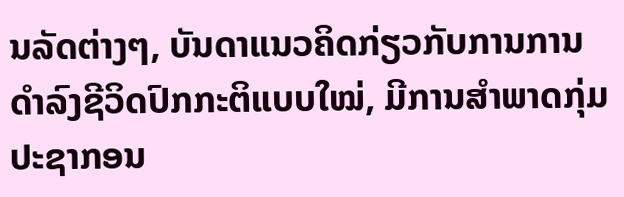ນລັດຕ່າງໆ, ບັນດາແນວຄິດກ່ຽວກັບການການດຳລົງຊີວິດປົກກະຕິແບບໃໝ່, ມີການສຳພາດກຸ່ມປະຊາກອນ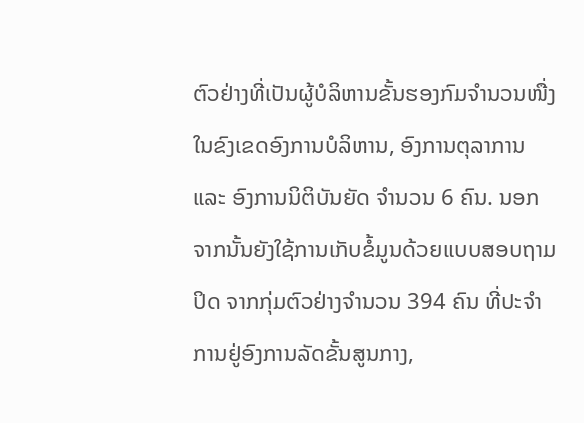ຕົວຢ່າງທີ່ເປັນຜູ້ບໍລິຫານຂັ້ນຮອງກົມຈຳນວນໜື່ງໃນຂົງເຂດອົງການບໍລິຫານ, ອົງການຕຸລາການ ແລະ ອົງການນິຕິບັນຍັດ ຈຳນວນ 6 ຄົນ. ນອກຈາກນັ້ນຍັງໃຊ້ການເກັບຂໍ້ມູນດ້ວຍແບບສອບຖາມປິດ ຈາກກຸ່ມຕົວຢ່າງຈຳນວນ 394 ຄົນ ທີ່ປະຈຳການຢູ່ອົງການລັດຂັ້ນສູນກາງ,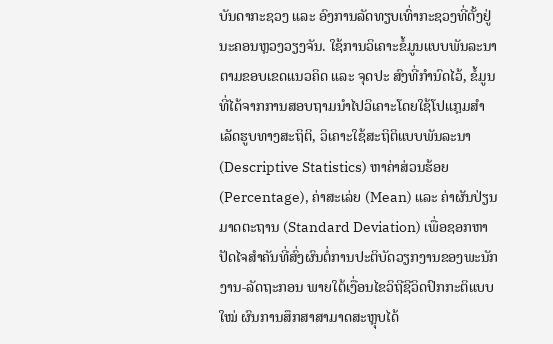ບັນດາກະຊວງ ແລະ ອົງການລັດທຽບເທົ່າກະຊວງທີ່ຕັ້ງຢູ່ນະຄອນຫຼວງວຽງຈັນ. ໃຊ້ການວິເຄາະຂໍ້ມູນແບບພັນລະນາຕາມຂອບເຂດແນວຄິດ ແລະ ຈຸດປະ ສົງທີ່ກຳນົດໄວ້, ຂໍ້ມູນທີ່ໄດ້ຈາກການສອບຖາມນຳໄປວິເຄາະໂດຍໃຊ້ໂປແກຼມສໍາເລັດຮູບທາງສະຖິຕິ, ວິເຄາະໃຊ້ສະຖິຕິແບບພັນລະນາ (Descriptive Statistics) ຫາຄ່າສ່ວນຮ້ອຍ (Percentage), ຄ່າສະເລ່ຍ (Mean) ແລະ ຄ່າຜັນປ່ຽນມາດຕະຖານ (Standard Deviation) ເພື່ອຊອກຫາປັດໄຈສຳຄັນທີ່ສົ່ງຜົນຕໍ່ການປະຕິບັດວຽກງານຂອງພະນັກງານ-ລັດຖະກອນ ພາຍໃຕ້ເງື່ອນໄຂວິຖີຊີວິດປົກກະຕິແບບໃໝ່ ຜົນການສຶກສາສາມາດສະຫຼຸບໄດ້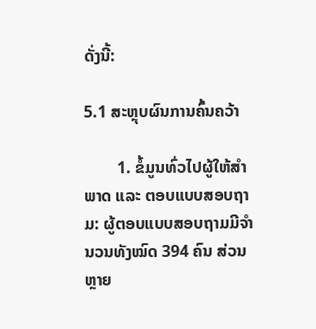ດັ່ງນີ້:

5.1 ສະຫຼຸບຜົນການຄົ້ນຄວ້າ

        1. ຂໍ້ມູນທົ່ວໄປຜູ້ໃຫ້ສຳພາດ ແລະ ຕອບແບບສອບຖາມ: ຜູ້ຕອບແບບສອບຖາມມີຈຳນວນທັງໝົດ 394 ຄົນ ສ່ວນຫຼາຍ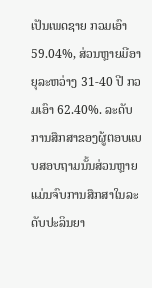ເປັນເພດຊາຍ ກວມເອົາ 59.04%, ສ່ວນຫຼາຍມີອາຍຸລະຫວ່າງ 31-40 ປີ ກວມເອົາ 62.40%. ລະດັບການສຶກສາຂອງຜູ້ຕອບແບບສອບຖາມນັ້ນສ່ວນຫຼາຍແມ່ນຈົບການສຶກສາໃນລະດັບປະລິນຍາ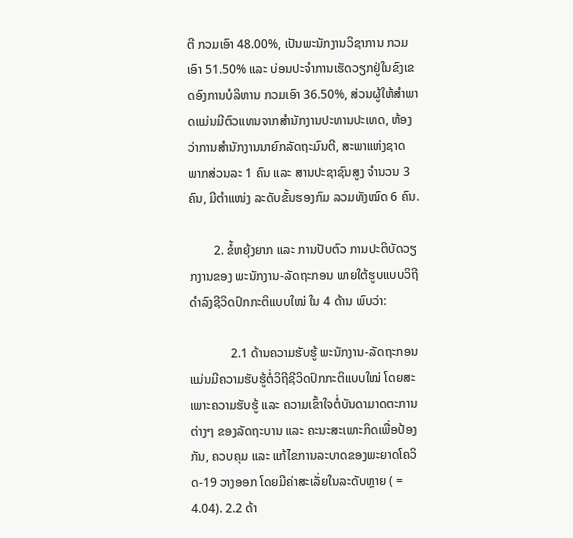ຕີ ກວມເອົາ 48.00%, ເປັນພະນັກງານວິຊາການ ກວມເອົາ 51.50% ແລະ ບ່ອນປະຈຳການເຮັດວຽກຢູ່ໃນຂົງເຂດອົງການບໍລິຫານ ກວມເອົາ 36.50%, ສ່ວນຜູ້ໃຫ້ສຳພາດແມ່ນມີຕົວແທນຈາກສຳນັກງານປະທານປະເທດ, ຫ້ອງວ່າການສຳນັກງານນາຍົກລັດຖະມົນຕີ, ສະພາແຫ່ງຊາດ ພາກສ່ວນລະ 1 ຄົນ ແລະ ສານປະຊາຊົນສູງ ຈຳນວນ 3 ຄົນ, ມີຕຳແໜ່ງ ລະດັບຂັ້ນຮອງກົມ ລວມທັງໝົດ 6 ຄົນ.

        2. ຂໍ້ຫຍຸ້ງຍາກ ແລະ ການປັບຕົວ ການປະຕິບັດວຽກງານຂອງ ພະນັກງານ-ລັດຖະກອນ ພາຍໃຕ້ຮູບແບບວິຖີດຳລົງຊີວິດປົກກະຕິແບບໃໝ່ ໃນ 4 ດ້ານ ພົບວ່າ:

             2.1 ດ້ານຄວາມຮັບຮູ້ ພະນັກງານ-ລັດຖະກອນແມ່ນມີຄວາມຮັບຮູ້ຕໍ່ວິຖີຊີວິດປົກກະຕິແບບໃໝ່ ໂດຍສະເພາະຄວາມຮັບຮູ້ ແລະ ຄວາມເຂົ້າໃຈຕໍ່ບັນດາມາດຕະການຕ່າງໆ ຂອງລັດຖະບານ ແລະ ຄະນະສະເພາະກິດເພື່ອປ້ອງກັນ, ຄວບຄຸມ ແລະ ແກ້ໄຂການລະບາດຂອງພະຍາດໂຄວິດ-19 ວາງອອກ ໂດຍມີຄ່າສະເລັ່ຍໃນລະດັບຫຼາຍ ( = 4.04). 2.2 ດ້າ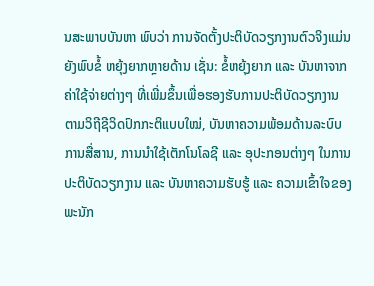ນສະພາບບັນຫາ ພົບວ່າ ການຈັດຕັ້ງປະຕິບັດວຽກງານຕົວຈິງແມ່ນຍັງພົບຂໍ້ ຫຍຸ້ງຍາກຫຼາຍດ້ານ ເຊັ່ນ: ຂໍ້ຫຍຸ້ງຍາກ ແລະ ບັນຫາຈາກຄ່າໃຊ້ຈ່າຍຕ່າງໆ ທີ່ເພີ່ມຂຶ້ນເພື່ອຮອງຮັບການປະຕິບັດວຽກງານຕາມວິຖີຊີວິດປົກກະຕິແບບໃໝ່, ບັນຫາຄວາມພ້ອມດ້ານລະບົບການສື່ສານ, ການນຳໃຊ້ເຕັກໂນໂລຊີ ແລະ ອຸປະກອນຕ່າງໆ ໃນການປະຕິບັດວຽກງານ ແລະ ບັນຫາຄວາມຮັບຮູ້ ແລະ ຄວາມເຂົ້າໃຈຂອງພະນັກ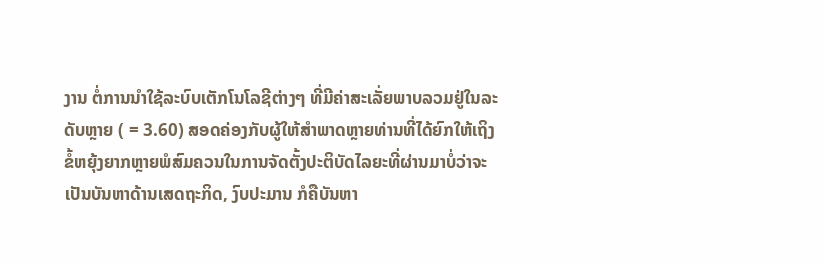ງານ ຕໍ່ການນຳໃຊ້ລະບົບເຕັກໂນໂລຊີຕ່າງໆ ທີ່ມີຄ່າສະເລັ່ຍພາບລວມຢູ່ໃນລະດັບຫຼາຍ ( = 3.60) ສອດຄ່ອງກັບຜູ້ໃຫ້ສຳພາດຫຼາຍທ່ານທີ່ໄດ້ຍົກໃຫ້ເຖິງຂໍ້ຫຍຸ້ງຍາກຫຼາຍພໍສົມຄວນໃນການຈັດຕັ້ງປະຕິບັດໄລຍະທີ່ຜ່ານມາບໍ່ວ່າຈະເປັນບັນຫາດ້ານເສດຖະກິດ, ງົບປະມານ ກໍຄືບັນຫາ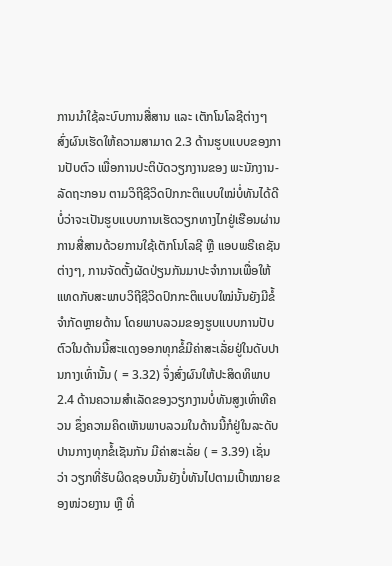ການນຳໃຊ້ລະບົບການສື່ສານ ແລະ ເຕັກໂນໂລຊີຕ່າງໆ ສົ່ງຜົນເຮັດໃຫ້ຄວາມສາມາດ 2.3 ດ້ານຮູບແບບຂອງການປັບຕົວ ເພື່ອການປະຕິບັດວຽກງານຂອງ ພະນັກງານ-ລັດຖະກອນ ຕາມວິຖີຊີວິດປົກກະຕິແບບໃໝ່ບໍ່ທັນໄດ້ດີ ບໍ່ວ່າຈະເປັນຮູບແບບການເຮັດວຽກທາງໄກຢູ່ເຮືອນຜ່ານການສື່ສານດ້ວຍການໃຊ້ເຕັກໂນໂລຊີ ຫຼື ແອບພຣີເຄຊັນຕ່າງໆ, ການຈັດຕັ້ງຜັດປ່ຽນກັນມາປະຈຳການເພື່ອໃຫ້ແທດກັບສະພາບວິຖີຊີວິດປົກກະຕິແບບໃໝ່ນັ້ນຍັງມີຂໍ້ຈຳກັດຫຼາຍດ້ານ ໂດຍພາບລວມຂອງຮູບແບບການປັບຕົວໃນດ້ານນີ້ສະແດງອອກທຸກຂໍ້ມີຄ່າສະເລັ່ຍຢູ່ໃນດັບປານກາງເທົ່ານັ້ນ ( = 3.32) ຈຶ່ງສົ່ງຜົນໃຫ້ປະສິດທິພາບ2.4 ດ້ານຄວາມສຳເລັດຂອງວຽກງານບໍ່ທັນສູງເທົ່າທີຄວນ ຊຶ່ງຄວາມຄິດເຫັນພາບລວມໃນດ້ານນີ້ກໍຢູ່ໃນລະດັບປານກາງທຸກຂໍ້ເຊັນກັນ ມີຄ່າສະເລັ່ຍ ( = 3.39) ເຊັ່ນວ່າ ວຽກທີ່ຮັບຜິດຊອບນັ້ນຍັງບໍ່ທັນໄປຕາມເປົ້າໝາຍຂອງໜ່ວຍງານ ຫຼື ທີ່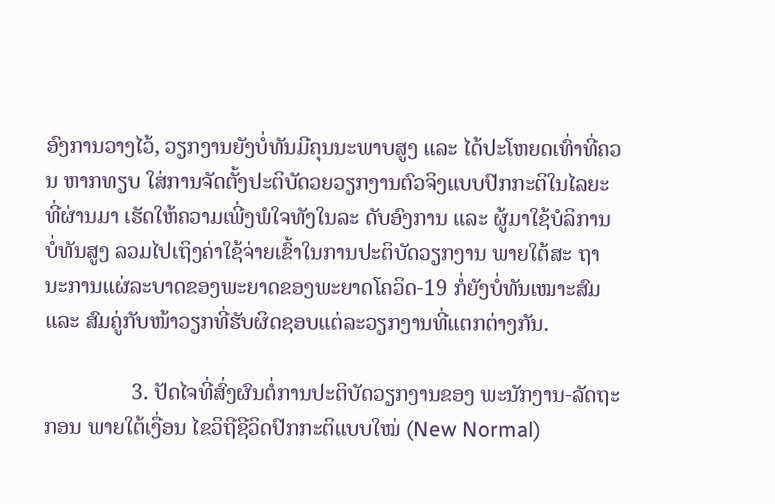ອົງການວາງໄວ້, ວຽກງານຍັງບໍ່ທັນມີຄຸນນະພາບສູງ ແລະ ໄດ້ປະໂຫຍດເທົ່າທີ່ຄວນ ຫາກທຽບ ໃສ່ການຈັດຕັ້ງປະຕິບັດວຍວຽກງານຕົວຈິງແບບປົກກະຕິໃນໄລຍະທີ່ຜ່ານມາ ເຮັດໃຫ້ຄວາມເພີ່ງພໍໃຈທັງໃນລະ ດັບອົງການ ແລະ ຜູ້ມາໃຊ້ບໍລິການບໍ່ທັນສູງ ລວມໄປເຖິງຄ່າໃຊ້ຈ່າຍເຂົ້າໃນການປະຕິບັດວຽກງານ ພາຍໃຕ້ສະ ຖານະການແຜ່ລະບາດຂອງພະຍາດຂອງພະຍາດໂຄວິດ-19 ກໍ່ຍັງບໍ່ທັນເໝາະສົມ ແລະ ສົມຄູ່ກັບໜ້າວຽກທີ່ຮັບຜິດຊອບແຕ່ລະວຽກງານທີ່ແຕກຕ່າງກັນ.

                3. ປັດໄຈທີ່ສົ່ງຜົນຕໍ່ການປະຕິບັດວຽກງານຂອງ ພະນັກງານ-ລັດຖະກອນ ພາຍໃຕ້ເງື່ອນ ໄຂວິຖີຊີວິດປົກກະຕິແບບໃໝ່ (New Normal)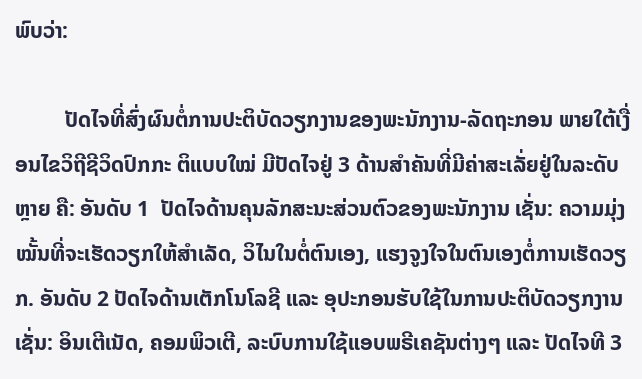ພົບວ່າ:

         ປັດໄຈທີ່ສົ່ງຜົນຕໍ່ການປະຕິບັດວຽກງານຂອງພະນັກງານ-ລັດຖະກອນ ພາຍໃຕ້ເງື່ອນໄຂວິຖີຊີວິດປົກກະ ຕິແບບໃໝ່ ມີປັດໄຈຢູ່ 3 ດ້ານສຳຄັນທີ່ມີຄ່າສະເລັ່ຍຢູ່ໃນລະດັບຫຼາຍ ຄື: ອັນດັບ 1  ປັດໄຈດ້ານຄຸນລັກສະນະສ່ວນຕົວຂອງພະນັກງານ ເຊັ່ນ: ຄວາມມຸ່ງໝັ້ນທີ່ຈະເຮັດວຽກໃຫ້ສໍາເລັດ, ວິໄນໃນຕໍ່ຕົນເອງ, ແຮງຈູງໃຈໃນຕົນເອງຕໍ່ການເຮັດວຽກ. ອັນດັບ 2 ປັດໄຈດ້ານເຕັກໂນໂລຊີ ແລະ ອຸປະກອນຮັບໃຊ້ໃນການປະຕິບັດວຽກງານ ເຊັ່ນ: ອິນເຕີເນັດ, ຄອມພິວເຕີ, ລະບົບການໃຊ້ແອບພຣີເຄຊັນຕ່າງໆ ແລະ ປັດໄຈທີ 3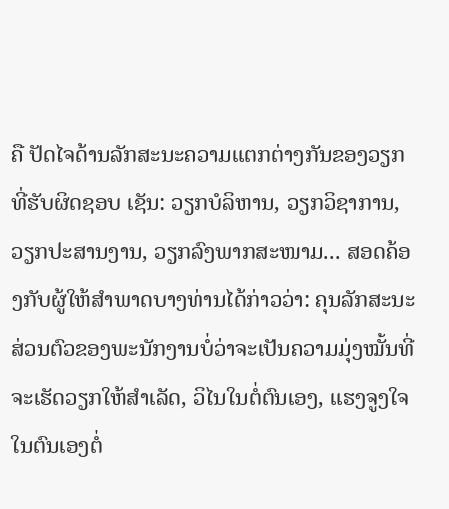ຄື ປັດໄຈດ້ານລັກສະນະຄວາມແຕກຕ່າງກັນຂອງວຽກທີ່ຮັບຜິດຊອບ ເຊັນ: ວຽກບໍລິຫານ, ວຽກວິຊາການ, ວຽກປະສານງານ, ວຽກລົງພາກສະໜາມ... ສອດຄ້ອງກັບຜູ້ໃຫ້ສຳພາດບາງທ່ານໄດ້ກ່າວວ່າ: ຄຸນລັກສະນະສ່ວນຕົວຂອງພະນັກງານບໍ່ວ່າຈະເປັນຄວາມມຸ່ງໝັ້ນທີ່ຈະເຮັດວຽກໃຫ້ສໍາເລັດ, ວິໄນໃນຕໍ່ຕົນເອງ, ແຮງຈູງໃຈໃນຕົນເອງຕໍ່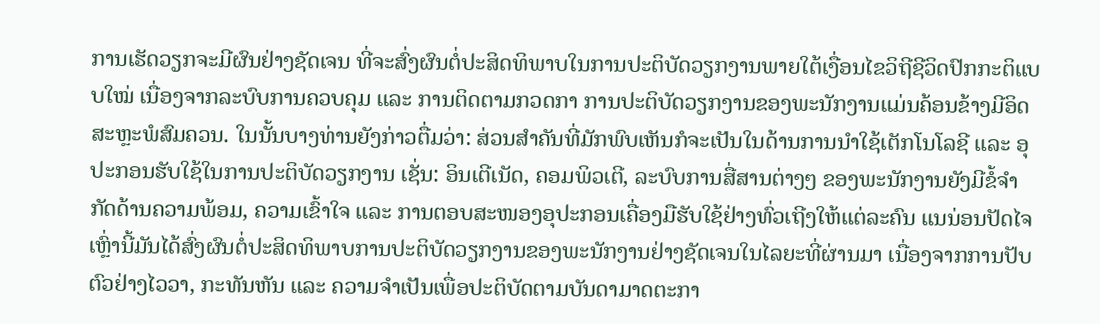ການເຮັດວຽກຈະມີຜົນຢ່າງຊັດເຈນ ທີ່ຈະສົ່ງຜົນຕໍ່ປະສິດທິພາບໃນການປະຕິບັດວຽກງານພາຍໃຕ້ເງື່ອນໄຂວິຖີຊີວິດປົກກະຕິແບບໃໝ່ ເນື່ອງຈາກລະບົບການຄວບຄຸມ ແລະ ການຕິດຕາມກວດກາ ການປະຕິບັດວຽກງານຂອງພະນັກງານແມ່ນຄ້ອນຂ້າງມີອິດສະຫຼະພໍສົມຄວນ. ໃນນັ້ນບາງທ່ານຍັງກ່າວຕື່ມວ່າ: ສ່ວນສຳຄັນທີ່ມັກພົບເຫັນກໍຈະເປັນໃນດ້ານການນຳໃຊ້ເຕັກໂນໂລຊີ ແລະ ອຸປະກອນຮັບໃຊ້ໃນການປະຕິບັດວຽກງານ ເຊັ່ນ: ອິນເຕີເນັດ, ຄອມພິວເຕີ, ລະບົບການສື່ສານຕ່າງໆ ຂອງພະນັກງານຍັງມີຂໍ້ຈຳກັດດ້ານຄວາມພ້ອມ, ຄວາມເຂົ້າໃຈ ແລະ ການຕອບສະໜອງອຸປະກອນເຄື່ອງມືຮັບໃຊ້ຢ່າງທົ່ວເຖີງໃຫ້ແຕ່ລະຄົນ ແນນ່ອນປັດໄຈເຫຼົ່ານີ້ມັນໄດ້ສົ່ງຜົນຕໍ່ປະສິດທິພາບການປະຕິບັດວຽກງານຂອງພະນັກງານຢ່າງຊັດເຈນໃນໄລຍະທີ່ຜ່ານມາ ເນື່ອງຈາກການປັບຕົວຢ່າງໄວວາ, ກະທັນຫັນ ແລະ ຄວາມຈຳເປັນເພື່ອປະຕິບັດຕາມບັນດາມາດຕະກາ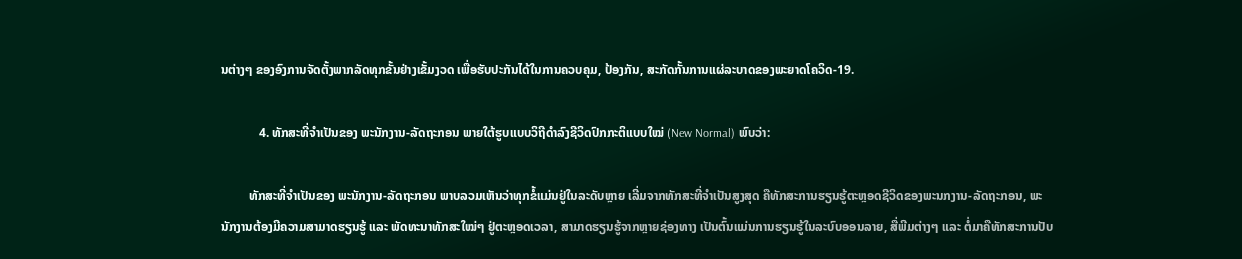ນຕ່າງໆ ຂອງອົງການຈັດຕັ້ງພາກລັດທຸກຂັ້ນຢ່າງເຂັ້ມງວດ ເພື່ອຮັບປະກັນໄດ້ໃນການຄວບຄຸມ, ປ້ອງກັນ, ສະກັດກັ້ນການແຜ່ລະບາດຂອງພະຍາດໂຄວິດ-19.

            4. ທັກສະທີ່ຈຳເປັນຂອງ ພະນັກງານ-ລັດຖະກອນ ພາຍໃຕ້ຮູບແບບວິຖີດຳລົງຊີວິດປົກກະຕິແບບໃໝ່ (New Normal) ພົບວ່າ:

         ທັກສະທີ່ຈຳເປັນຂອງ ພະນັກງານ-ລັດຖະກອນ ພາບລວມເຫັນວ່າທຸກຂໍ້ແມ່ນຢູ່ໃນລະດັບຫຼາຍ ເລີ່ມຈາກທັກສະທີ່ຈຳເປັນສູງສຸດ ຄືທັກສະການຮຽນຮູ້ຕະຫຼອດຊີວິດຂອງພະນກງານ-ລັດຖະກອນ, ພະນັກງານຕ້ອງມີຄວາມສາມາດຮຽນຮູ້ ແລະ ພັດທະນາທັກສະໃໝ່ໆ ຢູ່ຕະຫຼອດເວລາ, ສາມາດຮຽນຮູ້ຈາກຫຼາຍຊ່ອງທາງ ເປັນຕົ້ນແມ່ນການຮຽນຮູ້ໃນລະບົບອອນລາຍ, ສື່ພີມຕ່າງໆ ແລະ ຕໍ່ມາຄືທັກສະການປັບ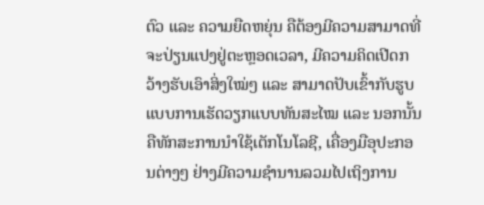ຕົວ ແລະ ຄວາມຍືດຫຍຸ່ນ ຄືຕ້ອງມີຄວາມສາມາດທີ່ຈະປ່ຽນແປງຢູ່ຕະຫຼອດເວລາ, ມີຄວາມຄິດເປີດກວ້າງຮັບເອົາສິ່ງໃໝ່ໆ ແລະ ສາມາດປັບເຂົ້າກັບຮູບແບບການເຮັດວຽກແບບທັນສະໄໝ ແລະ ນອກນັ້ນຄືທັກສະການນຳໃຊ້ເຕັກໂນໂລຊີ, ເຄື່ອງມືອຸປະກອນຕ່າງໆ ຢ່າງມີຄວາມຊຳນານລວມໄປເຖິງການ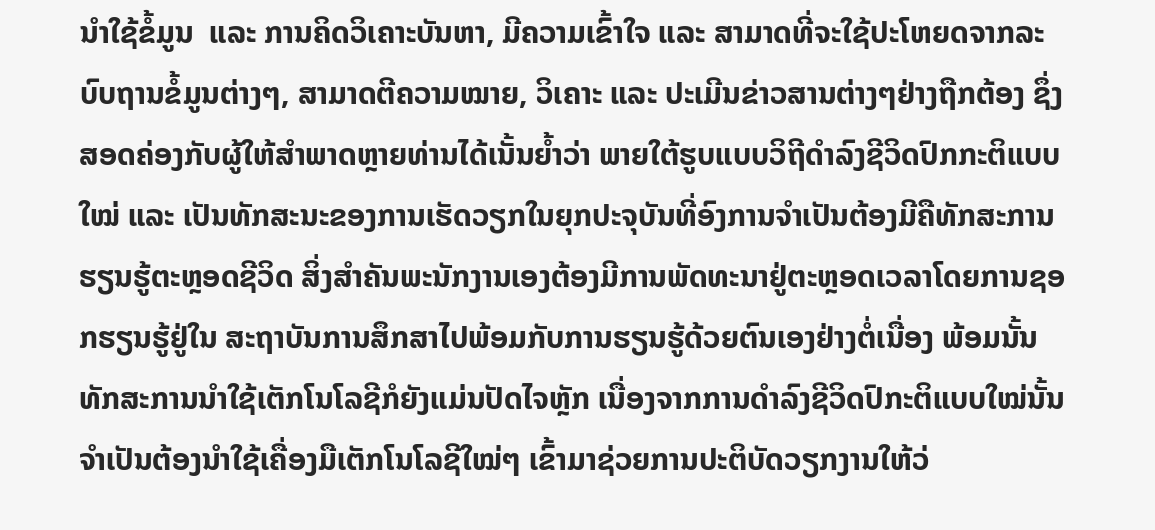ນຳໃຊ້ຂໍ້ມູນ  ແລະ ການຄິດວິເຄາະບັນຫາ, ມີຄວາມເຂົ້າໃຈ ແລະ ສາມາດທີ່ຈະໃຊ້ປະໂຫຍດຈາກລະບົບຖານຂໍ້ມູນຕ່າງໆ, ສາມາດຕີຄວາມໝາຍ, ວິເຄາະ ແລະ ປະເມີນຂ່າວສານຕ່າງໆຢ່າງຖືກຕ້ອງ ຊຶ່ງສອດຄ່ອງກັບຜູ້ໃຫ້ສຳພາດຫຼາຍທ່ານໄດ້ເນັ້ນຍໍ້າວ່າ ພາຍໃຕ້ຮູບແບບວິຖີດຳລົງຊີວິດປົກກະຕິແບບໃໝ່ ແລະ ເປັນທັກສະນະຂອງການເຮັດວຽກໃນຍຸກປະຈຸບັນທີ່ອົງການຈຳເປັນຕ້ອງມີຄືທັກສະການຮຽນຮູ້ຕະຫຼອດຊີວິດ ສິ່ງສຳຄັນພະນັກງານເອງຕ້ອງມີການພັດທະນາຢູ່ຕະຫຼອດເວລາໂດຍການຊອກຮຽນຮູ້ຢູ່ໃນ ສະຖາບັນການສຶກສາໄປພ້ອມກັບການຮຽນຮູ້ດ້ວຍຕົນເອງຢ່າງຕໍ່ເນື່ອງ ພ້ອມນັ້ນທັກສະການນຳໃຊ້ເຕັກໂນໂລຊີກໍຍັງແມ່ນປັດໄຈຫຼັກ ເນື່ອງຈາກການດຳລົງຊີວິດປົກະຕິແບບໃໝ່ນັ້ນຈຳເປັນຕ້ອງນຳໃຊ້ເຄື່ອງມືເຕັກໂນໂລຊີໃໝ່ໆ ເຂົ້າມາຊ່ວຍການປະຕິບັດວຽກງານໃຫ້ວ່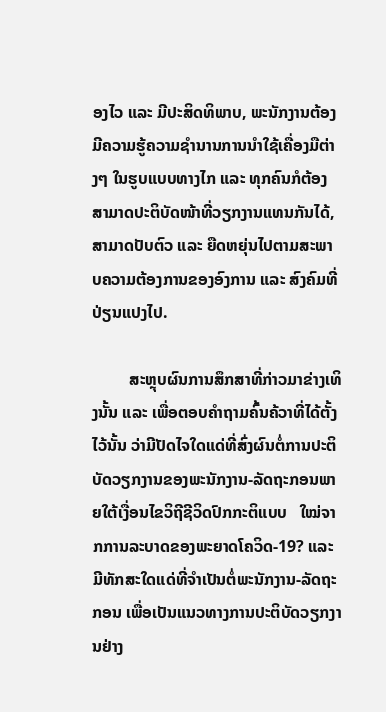ອງໄວ ແລະ ມີປະສິດທິພາບ, ພະນັກງານຕ້ອງມີຄວາມຮູ້ຄວາມຊຳນານການນຳໃຊ້ເຄື່ອງມືຕ່າງໆ ໃນຮູບແບບທາງໄກ ແລະ ທຸກຄົນກໍຕ້ອງສາມາດປະຕິບັດໜ້າທີ່ວຽກງານແທນກັນໄດ້, ສາມາດປັບຕົວ ແລະ ຍືດຫຍຸ່ນໄປຕາມສະພາບຄວາມຕ້ອງການຂອງອົງການ ແລະ ສົງຄົມທີ່ປ່ຽນແປງໄປ.

         ສະຫຼຸບຜົນການສຶກສາທີ່ກ່າວມາຂ່າງເທິງນັ້ນ ແລະ ເພື່ອຕອບຄຳຖາມຄົ້ນຄ້ວາທີ່ໄດ້ຕັ້ງໄວ້ນັ້ນ ວ່າມີປັດໄຈໃດແດ່ທີ່ສົ່ງຜົນຕໍ່ການປະຕິບັດວຽກງານຂອງພະນັກງານ-ລັດຖະກອນພາຍໃຕ້ເງື່ອນໄຂວິຖີຊີວິດປົກກະຕິແບບ   ໃໝ່ຈາກການລະບາດຂອງພະຍາດໂຄວິດ-19? ແລະ ມີທັກສະໃດແດ່ທີ່ຈຳເປັນຕໍ່ພະນັກງານ-ລັດຖະກອນ ເພື່ອເປັນແນວທາງການປະຕິບັດວຽກງານຢ່າງ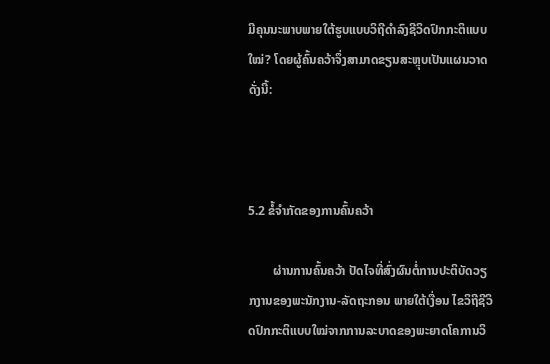ມີຄຸນນະພາບພາຍໃຕ້ຮູບແບບວິຖີດຳລົງຊີວິດປົກກະຕິແບບໃໝ່? ໂດຍຜູ້ຄົ້ນຄວ້າຈຶ່ງສາມາດຂຽນສະຫຼຸບເປັນແຜນວາດ ດັ່ງນີ້:



5.2 ຂໍ້ຈຳກັດຂອງການຄົ້ນຄວ້າ

        ຜ່ານການຄົ້ນຄວ້າ ປັດໄຈທີ່ສົ່ງຜົນຕໍ່ການປະຕິບັດວຽກງານຂອງພະນັກງານ-ລັດຖະກອນ ພາຍໃຕ້ເງື່ອນ ໄຂວິຖີຊີວິດປົກກະຕິແບບໃໝ່ຈາກການລະບາດຂອງພະຍາດໂຄການວິ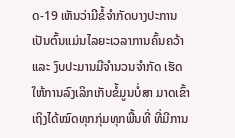ດ-19 ເຫັນວ່າມີຂໍ້ຈຳກັດບາງປະການ ເປັນຕົ້ນແມ່ນໄລຍະເວລາການຄົ້ນຄວ້າ ແລະ ງົບປະມານມີຈຳນວນຈຳກັດ ເຮັດໃຫ້ການລົງເລິກເກັບຂໍ້ມູນບໍ່ສາ ມາດເຂົ້າເຖິງໄດ້ໝົດທຸກກຸ່ມທຸກພື້ນທີ່ ທີ່ມີການ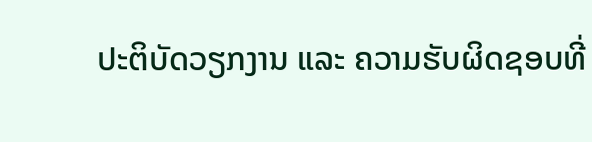ປະຕິບັດວຽກງານ ແລະ ຄວາມຮັບຜິດຊອບທີ່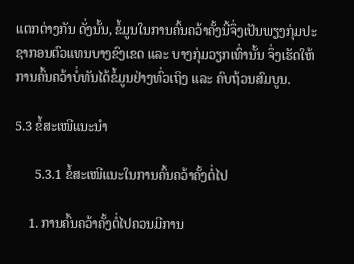ແຕກຕ່າງກັນ ດັ່ງນັ້ນ, ຂໍ້ມູນໃນການຄົ້ນຄວ້າຄັ້ງນີ້ຈຶ່ງເປັນພຽງກຸ່ມປະຊາກອນຕົວແທນບາງຂົງເຂດ ແລະ ບາງກຸ່ມວຽກເທົ່ານັ້ນ ຈຶ່ງເຮັດໃຫ້ການຄົ້ນຄວ້າບໍ່ທັນໄດ້ຂໍ້ມູນຢ່າງທົ່ວເຖິງ ແລະ ຄົບຖ້ວນສົມບູນ.

5.3 ຂໍ້ສະເໜີແນະນຳ

      5.3.1 ຂໍ້ສະເໜີແນະໃນການຄົ້ນຄວ້າຄັ້ງຕໍ່ໄປ

    1. ການຄົ້ນຄວ້າຄັ້ງຕໍ່ໄປຄວນມີການ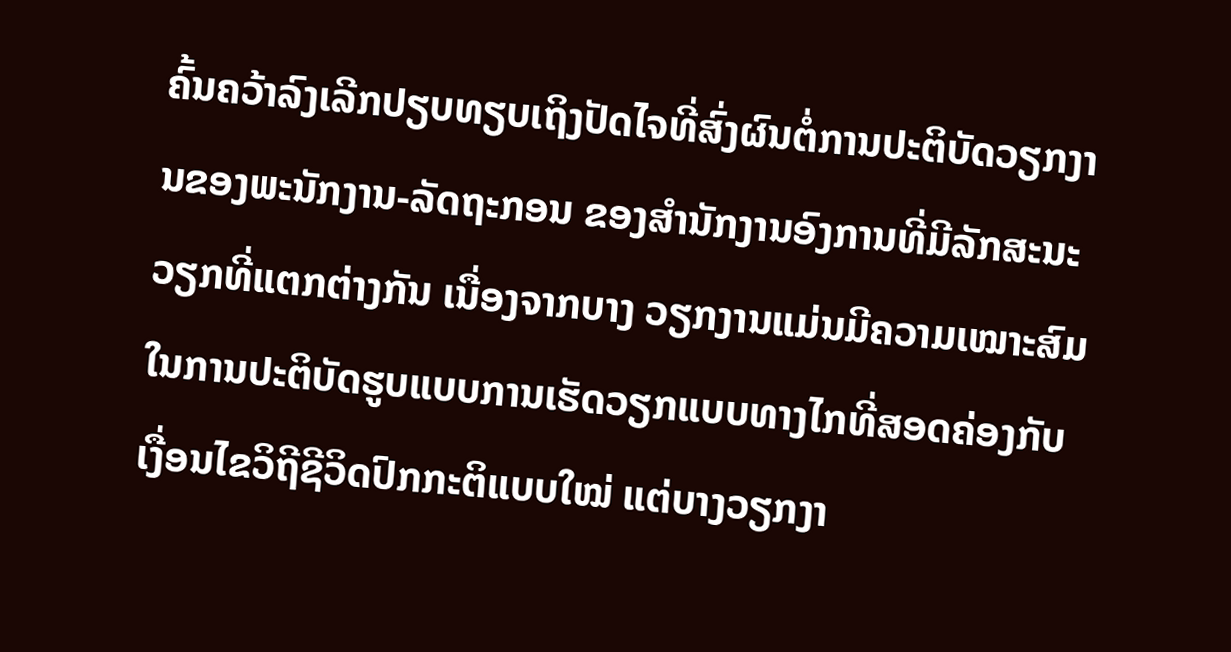ຄົ້ນຄວ້າລົງເລີກປຽບທຽບເຖິງປັດໄຈທີ່ສົ່ງຜົນຕໍ່ການປະຕິບັດວຽກງານຂອງພະນັກງານ-ລັດຖະກອນ ຂອງສຳນັກງານອົງການທີ່ມີລັກສະນະວຽກທີ່ແຕກຕ່າງກັນ ເນື່ອງຈາກບາງ ວຽກງານແມ່ນມີຄວາມເໝາະສົມໃນການປະຕິບັດຮູບແບບການເຮັດວຽກແບບທາງໄກທີ່ສອດຄ່ອງກັບເງື່ອນໄຂວິຖີຊີວິດປົກກະຕິແບບໃໝ່ ແຕ່ບາງວຽກງາ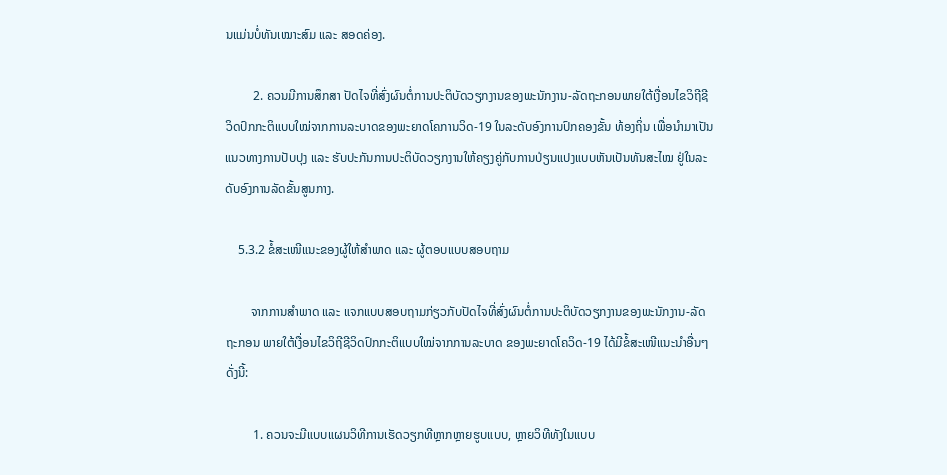ນແມ່ນບໍ່ທັນເໝາະສົມ ແລະ ສອດຄ່ອງ.

         2. ຄວນມີການສຶກສາ ປັດໄຈທີ່ສົ່ງຜົນຕໍ່ການປະຕິບັດວຽກງານຂອງພະນັກງານ-ລັດຖະກອນພາຍໃຕ້ເງື່ອນໄຂວິຖີຊີວິດປົກກະຕິແບບໃໝ່ຈາກການລະບາດຂອງພະຍາດໂຄການວິດ-19 ໃນລະດັບອົງການປົກຄອງຂັ້ນ ທ້ອງຖິ່ນ ເພື່ອນຳມາເປັນແນວທາງການປັບປຸງ ແລະ ຮັບປະກັນການປະຕິບັດວຽກງານໃຫ້ຄຽງຄູ່ກັບການປ່ຽນແປງແບບຫັນເປັນທັນສະໄໝ ຢູ່ໃນລະດັບອົງການລັດຂັ້ນສູນກາງ.

    5.3.2 ຂໍ້ສະເໜີແນະຂອງຜູ້ໃຫ້ສຳພາດ ແລະ ຜູ້ຕອບແບບສອບຖາມ

        ຈາກການສຳພາດ ແລະ ແຈກແບບສອບຖາມກ່ຽວກັບປັດໄຈທີ່ສົ່ງຜົນຕໍ່ການປະຕິບັດວຽກງານຂອງພະນັກງານ-ລັດຖະກອນ ພາຍໃຕ້ເງື່ອນໄຂວິຖີຊີວິດປົກກະຕິແບບໃໝ່ຈາກການລະບາດ ຂອງພະຍາດໂຄວິດ-19 ໄດ້ມີຂໍ້ສະເໜີແນະນຳອື່ນໆ ດັ່ງນີ້:

         1. ຄວນຈະມີແບບແຜນວິທີການເຮັດວຽກທີຫຼາກຫຼາຍຮູບແບບ, ຫຼາຍວິທີທັງໃນແບບ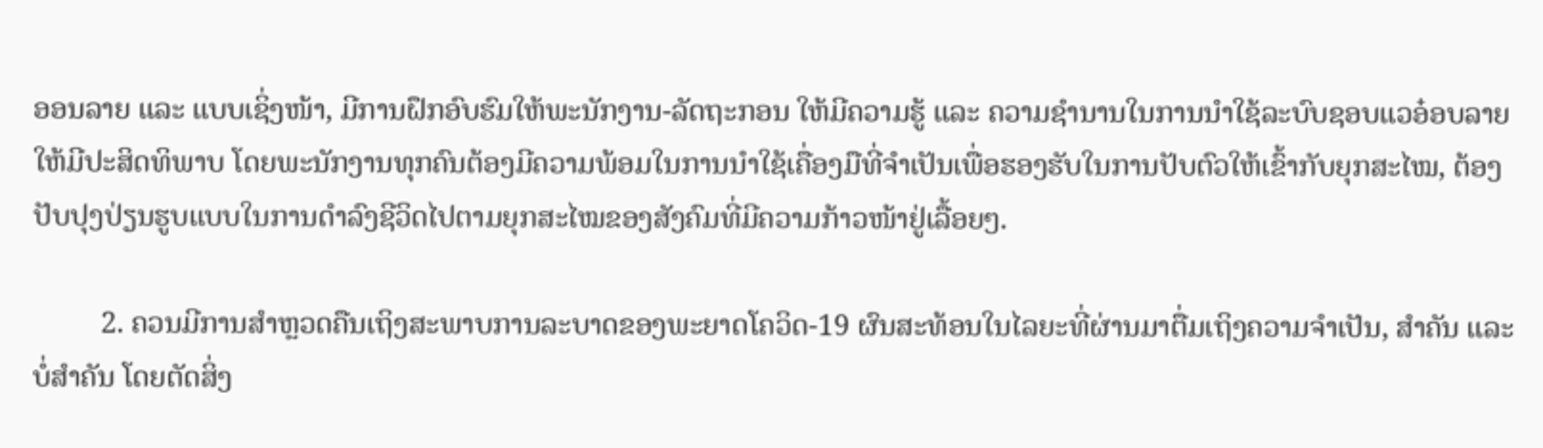ອອນລາຍ ແລະ ແບບເຊິ່ງໜ້າ, ມີການຝຶກອົບຮົມໃຫ້ພະນັກງານ-ລັດຖະກອນ ໃຫ້ມີຄວາມຮູ້ ແລະ ຄວາມຊຳນານໃນການນຳໃຊ້ລະບົບຊອບແວອ໋ອບລາຍໃຫ້ມີປະສິດທິພາບ ໂດຍພະນັກງານທຸກຄົນຕ້ອງມີຄວາມພ້ອມໃນການນຳໃຊ້ເຄື່ອງມືທີ່ຈຳເປັນເພື່ອຮອງຮັບໃນການປັບຕົວໃຫ້ເຂົ້າກັບຍຸກສະໄໝ, ຕ້ອງປັບປຸງປ່ຽນຮູບແບບໃນການດຳລົງຊີວິດໄປຕາມຍຸກສະໄໝຂອງສັງຄົມທີ່ມີຄວາມກ້າວໜ້າຢູ່ເລື້ອຍໆ.

         2. ຄວນມີການສຳຫຼວດຄືນເຖິງສະພາບການລະບາດຂອງພະຍາດໂຄວິດ-19 ຜົນສະທ້ອນໃນໄລຍະທີ່ຜ່ານມາຕື່ມເຖິງຄວາມຈຳເປັນ, ສຳຄັນ ແລະ ບໍ່ສຳຄັນ ໂດຍຕັດສິ່ງ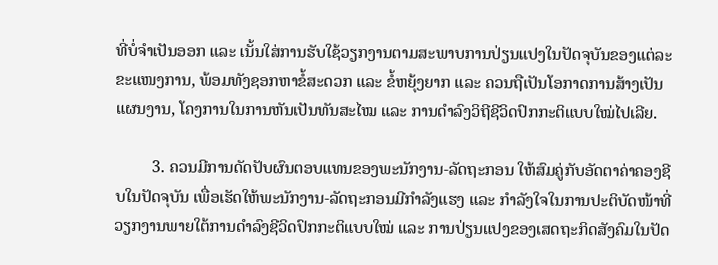ທີ່ບໍ່ຈຳເປັນອອກ ແລະ ເນັ້ນໃສ່ການຮັບໃຊ້ວຽກງານຕາມສະພາບການປ່ຽນແປງໃນປັດຈຸບັນຂອງແຕ່ລະຂະແໜງການ, ພ້ອມທັງຊອກຫາຂໍ້ສະດວກ ແລະ ຂໍ້ຫຍຸ້ງຍາກ ແລະ ຄວນຖືເປັນໂອກາດການສ້າງເປັນແຜນງານ, ໂຄງການໃນການຫັນເປັນທັນສະໄໝ ແລະ ການດຳລົງວິຖີຊີວິດປົກກະຕິແບບໃໝ່ໄປເລີຍ.

         3. ຄວນມີການດັດປັບຜົນຕອບແທນຂອງພະນັກງານ-ລັດຖະກອນ ໃຫ້ສົມຄູ່ກັບອັດຕາຄ່າຄອງຊີບໃນປັດຈຸບັນ ເພື່ອເຮັດໃຫ້ພະນັກງານ-ລັດຖະກອນມີກຳລັງແຮງ ແລະ ກຳລັງໃຈໃນການປະຕິບັດໜ້າທີ່ວຽກງານພາຍໃຕ້ການດຳລົງຊີວິດປົກກະຕິແບບໃໝ່ ແລະ ການປ່ຽນແປງຂອງເສດຖະກິດສັງຄົມໃນປັດ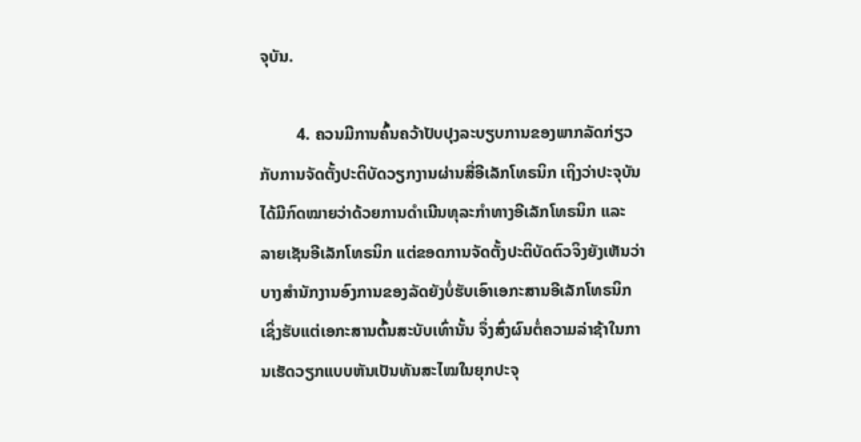ຈຸບັນ.

         4. ຄວນມີການຄົ້ນຄວ້າປັບປຸງລະບຽບການຂອງພາກລັດກ່ຽວກັບການຈັດຕັ້ງປະຕິບັດວຽກງານຜ່ານສື່ອີເລັກໂທຣນິກ ເຖິງວ່າປະຈຸບັນໄດ້ມີກົດໝາຍວ່າດ້ວຍການດຳເນີນທຸລະກຳທາງອີເລັກໂທຣນິກ ແລະ ລາຍເຊັນອີເລັກໂທຣນິກ ແຕ່ຂອດການຈັດຕັ້ງປະຕິບັດຕົວຈິງຍັງເຫັນວ່າບາງສຳນັກງານອົງການຂອງລັດຍັງບໍ່ຮັບເອົາເອກະສານອີເລັກໂທຣນິກ ເຊິ່ງຮັບແຕ່ເອກະສານຕົ້ນສະບັບເທົ່ານັ້ນ ຈຶ່ງສົ່ງຜົນຕໍ່ຄວາມລ່າຊ້າໃນການເຮັດວຽກແບບຫັນເປັນທັນສະໄໝໃນຍຸກປະຈຸ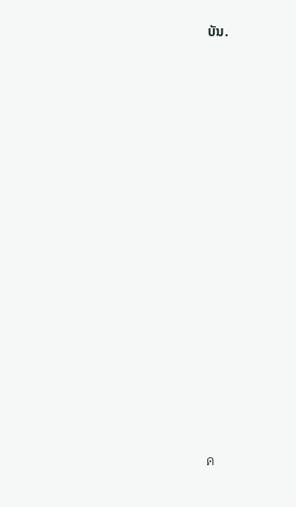ບັນ.





















ค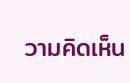วามคิดเห็น